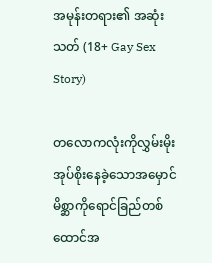အမုန်းတရား၏ အဆုံးသတ် (18+ Gay Sex Story)

တလောကလုံးကိုလွှမ်းမိုးအုပ်စိုးနေခဲ့သောအမှောင်မိစ္ဆာကိုရောင်ခြည်တစ်ထောင်အ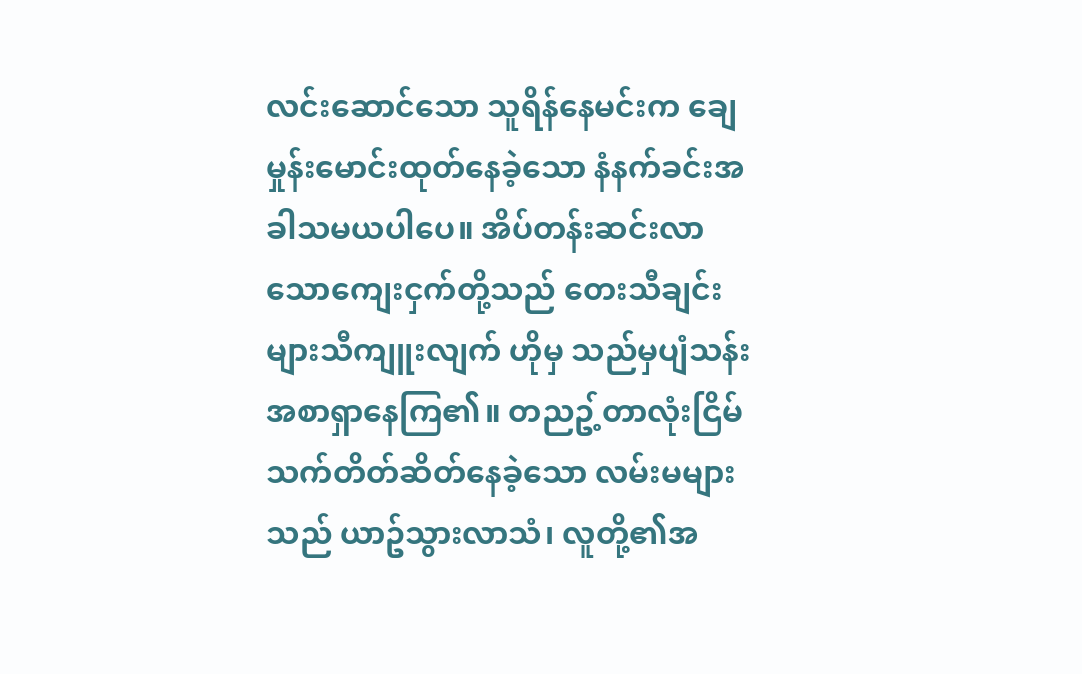လင်းဆောင်သော သူရိန်နေမင်းက ချေမှုန်းမောင်းထုတ်နေခဲ့သော နံနက်ခင်းအခါသမယပါပေ။ အိပ်တန်းဆင်းလာသောကျေးငှက်တို့သည် တေးသီချင်းများသီကျူးလျက် ဟိုမှ သည်မှပျံသန်းအစာရှာနေကြ၏။ တညဥ့်တာလုံးငြိမ်သက်တိတ်ဆိတ်နေခဲ့သော လမ်းမများသည် ယာဥ်သွားလာသံ၊ လူတို့၏အ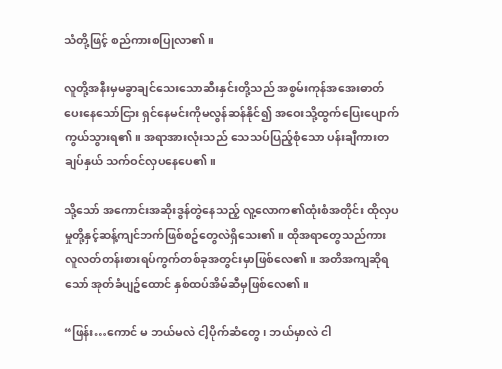သံတို့ဖြင့် စည်ကားစပြုလာ၏။

လူတို့အနီးမှမခွာချင်သေးသောဆီးနှင်းတို့သည် အစွမ်းကုန်အအေးဓာတ်ပေးနေသော်ငြား ရှင်နေမင်းကိုမလွန်ဆန်နိုင်၍ အဝေးသို့ထွက်ပြေးပျောက်ကွယ်သွားရ၏။ အရာအားလုံးသည် သေသပ်ပြည့်စုံသော ပန်းချီကားတချပ်နှယ် သက်ဝင်လှပနေပေ၏။

သို့သော် အကောင်းအဆိုးဒွန်တွဲနေသည့် လူ့လောက၏ထုံးစံအတိုင်း ထိုလှပမှုတို့နှင့်ဆန့်ကျင်ဘက်ဖြစ်စဥ်တွေလဲရှိသေး၏။ ထိုအရာတွေသည်ကား လူလတ်တန်းစားရပ်ကွက်တစ်ခုအတွင်းမှာဖြစ်လေ၏။ အတိအကျဆိုရသော် အုတ်ခံပျဥ်ထောင် နှစ်ထပ်အိမ်ဆီမှဖြစ်လေ၏။

“ဖြန်း…ကောင် မ ဘယ်မလဲ ငါ့ပိုက်ဆံတွေ၊ ဘယ်မှာလဲ ငါ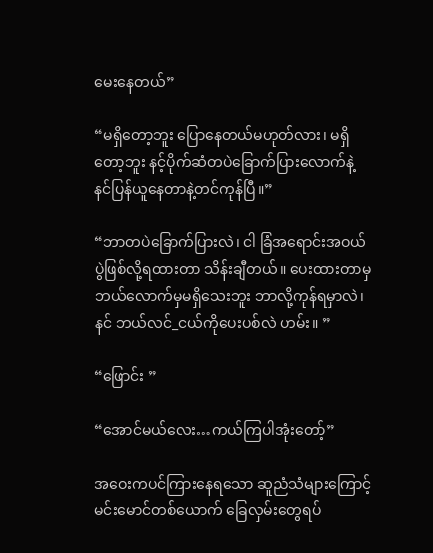မေးနေတယ်”

“မရှိတော့ဘူး ပြောနေတယ်မဟုတ်လား၊ မရှိတော့ဘူး နင့်ပိုက်ဆံတပဲခြောက်ပြားလောက်နဲ့ နင်ပြန်ယူနေတာနဲ့တင်ကုန်ပြီ။”

“ဘာတပဲခြောက်ပြားလဲ၊ ငါ ခြံအရောင်းအဝယ်ပွဲဖြစ်လို့ရထားတာ သိန်းချီတယ်။ ပေးထားတာမှ ဘယ်လောက်မှမရှိသေးဘူး ဘာလို့ကုန်ရမှာလဲ၊ နင် ဘယ်လင်_ငယ်ကိုပေးပစ်လဲ ဟမ်း။ ”

“ဖြောင်း ”

“အောင်မယ်လေး…ကယ်ကြပါအုံးတော့်”

အဝေးကပင်ကြားနေရသော ဆူညံသံများကြောင့်
မင်းမောင်တစ်ယောက် ခြေလှမ်းတွေရပ်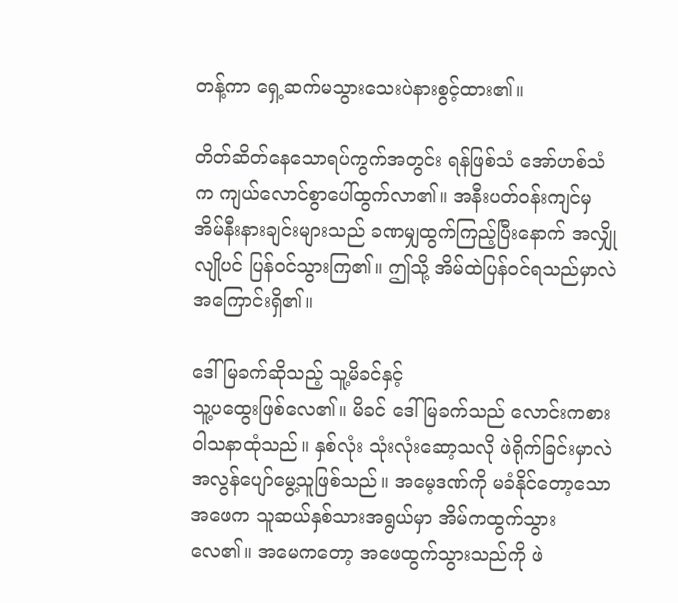တန့်ကာ ရှေ့ဆက်မသွားသေးပဲနားစွင့်ထား၏။

တိတ်ဆိတ်နေသောရပ်ကွက်အတွင်း ရန်ဖြစ်သံ အော်ဟစ်သံက ကျယ်လောင်စွာပေါ်ထွက်လာ၏။ အနီးပတ်ဝန်းကျင်မှ အိမ်နီးနားချင်းများသည် ခဏမျှထွက်ကြည့်ပြီးနောက် အလျှိုလျိုပင် ပြန်ဝင်သွားကြ၏။ ဤသို့ အိမ်ထဲပြန်ဝင်ရသည်မှာလဲ အကြောင်းရှိ၏။

ဒေါ်မြခက်ဆိုသည့် သူ့မိခင်နှင့်
သူ့ပထွေးဖြစ်လေ၏။ မိခင် ဒေါ်မြခက်သည် လောင်းကစားဝါသနာထုံသည်။ နှစ်လုံး သုံးလုံးဆော့သလို ဖဲရိုက်ခြင်းမှာလဲ အလွန်ပျော်မွေ့သူဖြစ်သည်။ အမေ့ဒဏ်ကို မခံနိုင်တော့သောအဖေက သူဆယ်နှစ်သားအရွယ်မှာ အိမ်ကထွက်သွားလေ၏။ အမေကတော့ အဖေထွက်သွားသည်ကို ဖဲ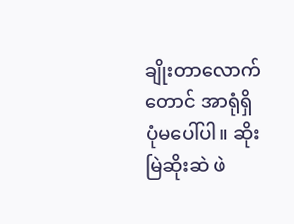ချိုးတာလောက်တောင် အာရုံရှိပုံမပေါ်ပါ။ ဆိုးမြဲဆိုးဆဲ ဖဲ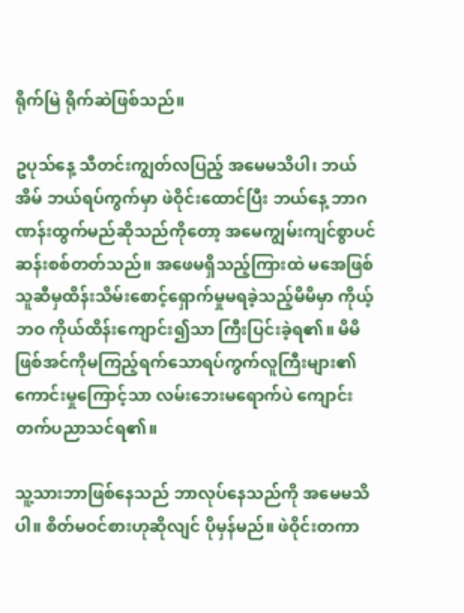ရိုက်မြဲ ရိုက်ဆဲဖြစ်သည်။

ဥပုသ်နေ့ သီတင်းကျွတ်လပြည့် အမေမသိပါ၊ ဘယ်အိမ် ဘယ်ရပ်ကွက်မှာ ဖဲဝိုင်းထောင်ပြီး ဘယ်နေ့ ဘာဂဏန်းထွက်မည်ဆိုသည်ကိုတော့ အမေကျွမ်းကျင်စွာပင်ဆန်းစစ်တတ်သည်။ အဖေမရှိသည့်ကြားထဲ မအေဖြစ်သူဆီမှထိန်းသိမ်းစောင့်ရှောက်မှုမရခဲ့သည့်မိမိမှာ ကိုယ့်ဘဝ ကိုယ်ထိန်းကျောင်း၍သာ ကြီးပြင်းခဲ့ရ၏။ မိမိဖြစ်အင်ကိုမကြည့်ရက်သောရပ်ကွက်လူကြီးများ၏ ကောင်းမှုကြောင့်သာ လမ်းဘေးမရောက်ပဲ ကျောင်းတက်ပညာသင်ရ၏။

သူ့သားဘာဖြစ်နေသည် ဘာလုပ်နေသည်ကို အမေမသိပါ။ စိတ်မဝင်စားဟုဆိုလျင် ပိုမှန်မည်။ ဖဲဝိုင်းတကာ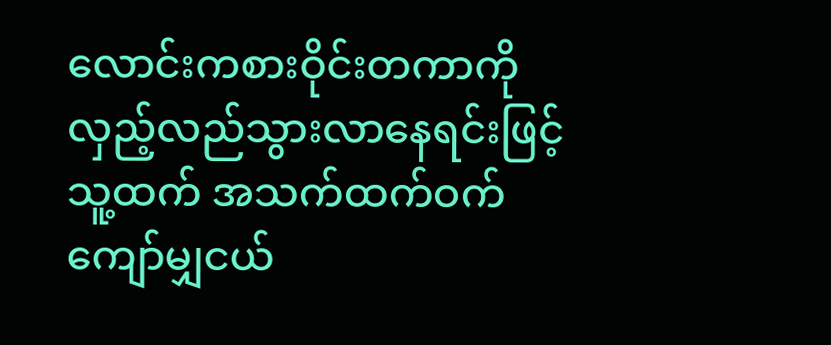လောင်းကစားဝိုင်းတကာကို လှည့်လည်သွားလာနေရင်းဖြင့် သူ့ထက် အသက်ထက်ဝက်ကျော်မျှငယ်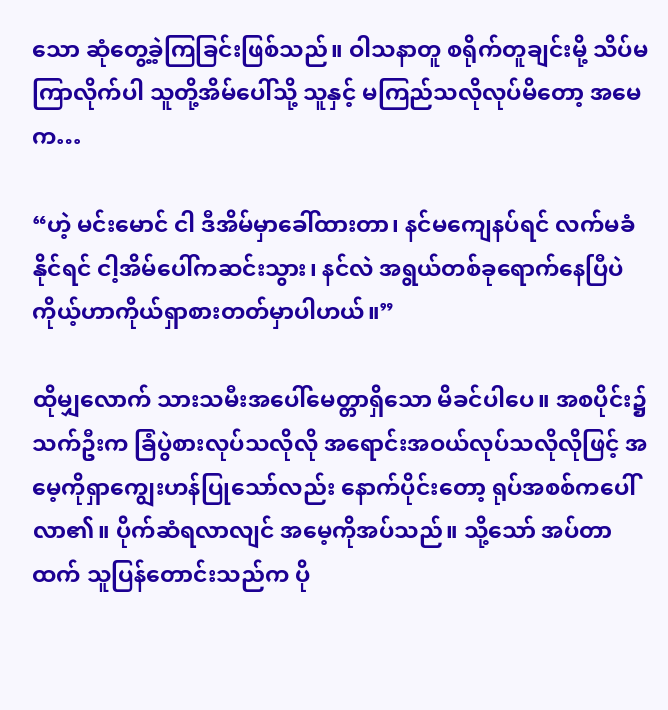သော ဆုံတွေ့ခဲ့ကြခြင်းဖြစ်သည်။ ဝါသနာတူ စရိုက်တူချင်းမို့ သိပ်မကြာလိုက်ပါ သူတို့အိမ်ပေါ်သို့ သူနှင့် မကြည်သလိုလုပ်မိတော့ အမေက…

“ဟဲ့ မင်းမောင် ငါ ဒီအိမ်မှာခေါ်ထားတာ၊ နင်မကျေနပ်ရင် လက်မခံနိုင်ရင် ငါ့အိမ်ပေါ်ကဆင်းသွား၊ နင်လဲ အရွယ်တစ်ခုရောက်နေပြီပဲ ကိုယ့်ဟာကိုယ်ရှာစားတတ်မှာပါဟယ်။”

ထိုမျှလောက် သားသမီးအပေါ်မေတ္တာရှိသော မိခင်ပါပေ။ အစပိုင်း၌ သက်ဦးက ခြံပွဲစားလုပ်သလိုလို အရောင်းအဝယ်လုပ်သလိုလိုဖြင့် အမေ့ကိုရှာကျွေးဟန်ပြုသော်လည်း နောက်ပိုင်းတော့ ရုပ်အစစ်ကပေါ်လာ၏။ ပိုက်ဆံရလာလျင် အမေ့ကိုအပ်သည်။ သို့သော် အပ်တာထက် သူပြန်တောင်းသည်က ပို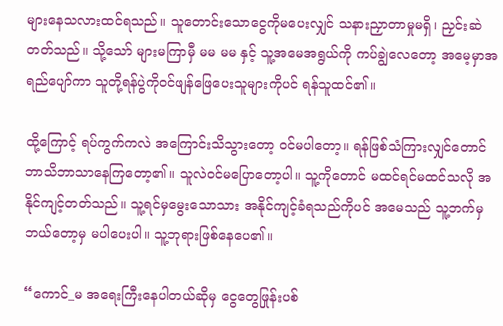များနေသလားထင်ရသည်။ သူတောင်းသောငွေကိုမပေးလျှင် သနားညှာတာမှုမရှိ၊ ညှင်းဆဲတတ်သည်။ သို့သော် များမကြာမှီ မမ မမ နှင့် သူ့အမေအရွယ်ကို ကပ်ချွဲလေတော့ အမေ့မှာအရည်ပျော်ကာ သူတို့ရန်ပွဲကိုဝင်ဖျန်ဖြေပေးသူများကိုပင် ရန်သူထင်၏။

ထို့ကြောင့် ရပ်ကွက်ကလဲ အကြောင်းသိသွားတော့ ဝင်မပါတော့။ ရန်ဖြစ်သံကြားလျှင်တောင် ဘာသိဘာသာနေကြတော့၏။ သူလဲဝင်မပြောတော့ပါ။ သူ့ကိုတောင် မထင်ရင်မထင်သလို အနိုင်ကျင့်တတ်သည်။ သူ့ရင်မှမွေးသောသား အနိုင်ကျင့်ခံရသည်ကိုပင် အမေသည် သူ့ဘက်မှ ဘယ်တော့မှ မပါပေးပါ။ သူ့ဘုရားဖြစ်နေပေ၏။

“ကောင်_မ အရေးကြီးနေပါတယ်ဆိုမှ ငွေတွေဖြုန်းပစ်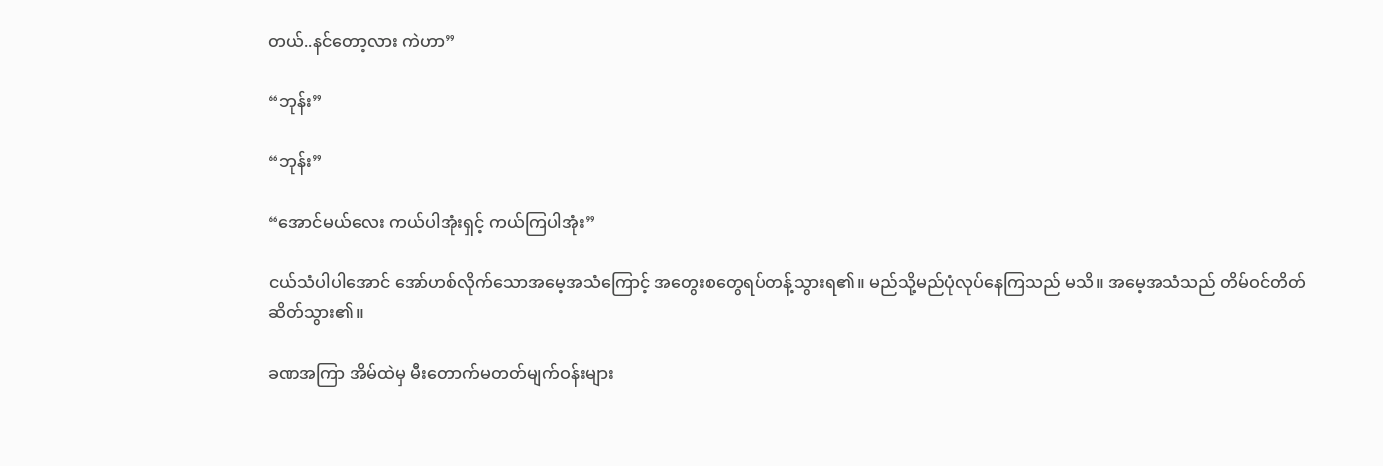တယ်..နင်တော့လား ကဲဟာ”

“ဘုန်း”

“ဘုန်း”

“အောင်မယ်လေး ကယ်ပါအုံးရှင့် ကယ်ကြပါအုံး”

ငယ်သံပါပါအောင် အော်ဟစ်လိုက်သောအမေ့အသံကြောင့် အတွေးစတွေရပ်တန့်သွားရ၏။ မည်သို့မည်ပုံလုပ်နေကြသည် မသိ။ အမေ့အသံသည် တိမ်ဝင်တိတ်ဆိတ်သွား၏။

ခဏအကြာ အိမ်ထဲမှ မီးတောက်မတတ်မျက်ဝန်းများ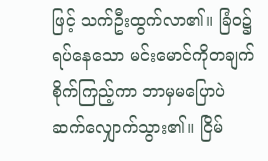ဖြင့် သက်ဦးထွက်လာ၏။ ခြံဝ၌ရပ်နေသော မင်းမောင်ကိုတချက်စိုက်ကြည့်ကာ ဘာမှမပြောပဲ ဆက်လျှောက်သွား၏။ ငြိမ်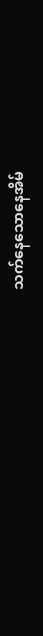သက်နေသောနေအိမ်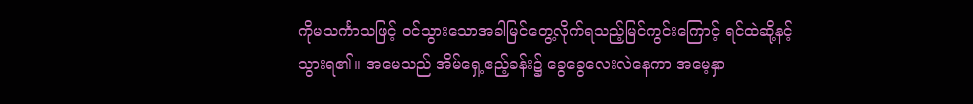ကိုမသင်္ကာသဖြင့် ဝင်သွားသောအခါမြင်တွေ့လိုက်ရသည့်မြင်ကွင်းကြောင့် ရင်ထဲဆို့နင့်သွားရ၏။ အမေသည် အိမ်ရှေ့ဧည့်ခန်း၌ ခွေခွေလေးလဲနေကာ အမေ့နှာ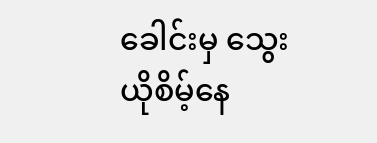ခေါင်းမှ သွေးယိုစိမ့်နေ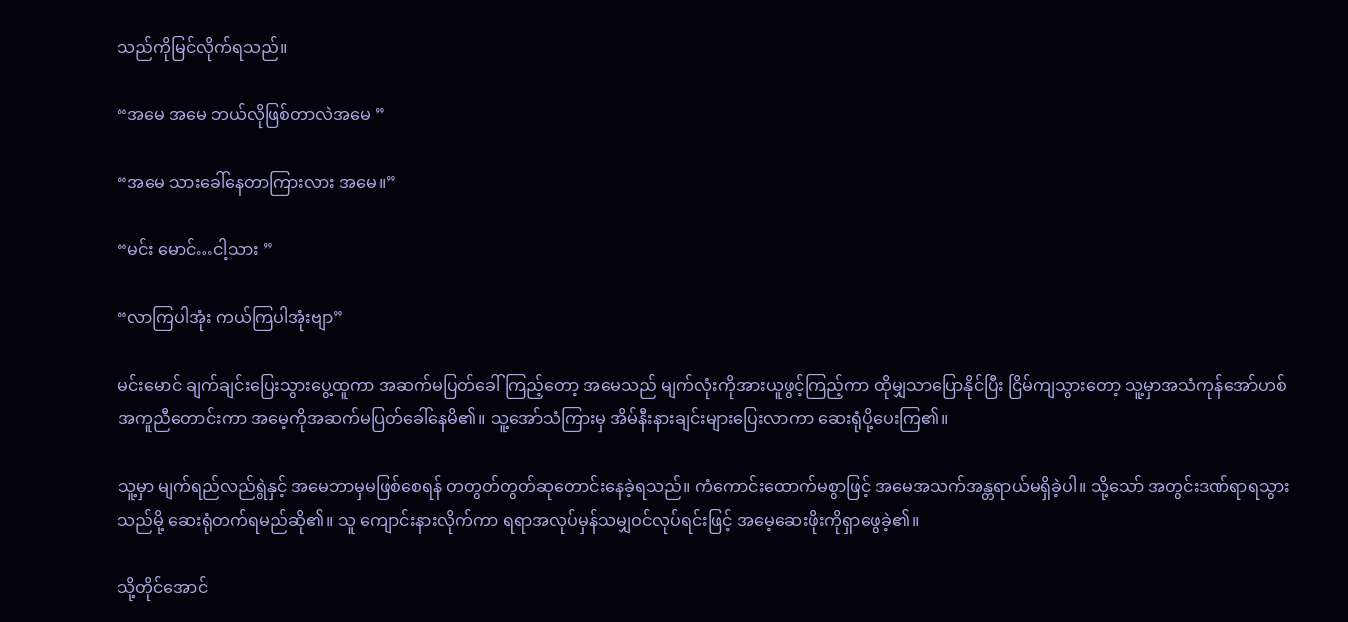သည်ကိုမြင်လိုက်ရသည်။

“အမေ အမေ ဘယ်လိုဖြစ်တာလဲအမေ ”

“အမေ သားခေါ်နေတာကြားလား အမေ။”

“မင်း မောင်…ငါ့သား ”

“လာကြပါအုံး ကယ်ကြပါအုံးဗျာ”

မင်းမောင် ချက်ချင်းပြေးသွားပွေ့ထူကာ အဆက်မပြတ်ခေါ်ကြည့်တော့ အမေသည် မျက်လုံးကိုအားယူဖွင့်ကြည့်ကာ ထိုမျှသာပြောနိုင်ပြီး ငြိမ်ကျသွားတော့ သူ့မှာအသံကုန်အော်ဟစ်အကူညီတောင်းကာ အမေ့ကိုအဆက်မပြတ်ခေါ်နေမိ၏။ သူ့အော်သံကြားမှ အိမ်နီးနားချင်းများပြေးလာကာ ဆေးရုံပို့ပေးကြ၏။

သူ့မှာ မျက်ရည်လည်ရွဲနှင့် အမေဘာမှမဖြစ်စေရန် တတွတ်တွတ်ဆုတောင်းနေခဲ့ရသည်။ ကံကောင်းထောက်မစွာဖြင့် အမေအသက်အန္တရာယ်မရှိခဲ့ပါ။ သို့သော် အတွင်းဒဏ်ရာရသွားသည်မို့ ဆေးရုံတက်ရမည်ဆို၏။ သူ ကျောင်းနားလိုက်ကာ ရရာအလုပ်မှန်သမျှဝင်လုပ်ရင်းဖြင့် အမေ့ဆေးဖိုးကိုရှာဖွေခဲ့၏။

သို့တိုင်အောင်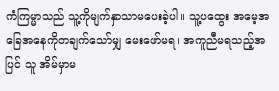ကံကြမ္မာသည် သူ့ကိုမျက်နှာသာမပေးခဲ့ပါ။ သူ့ပထွေး အမေ့အခြေအနေကိုတချက်သော်မျှ မေးဖော်မရ၊ အကူညီမရသည့်အပြင် သူ အိမ်မှာမ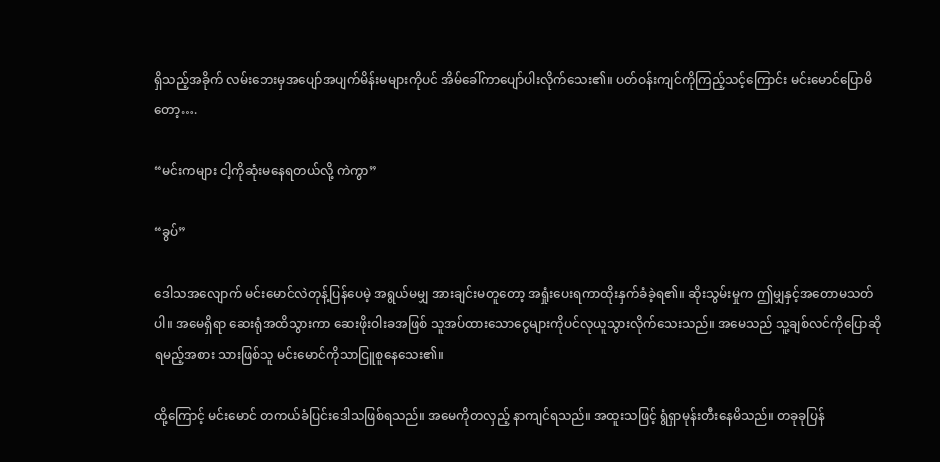ရှိသည့်အခိုက် လမ်းဘေးမှအပျော်အပျက်မိန်းမများကိုပင် အိမ်ခေါ်ကာပျော်ပါးလိုက်သေး၏။ ပတ်ဝန်းကျင်ကိုကြည့်သင့်ကြောင်း မင်းမောင်ပြောမိတော့….

“မင်းကများ ငါ့ကိုဆုံးမနေရတယ်လို့ ကဲကွာ”

“ခွပ်”

ဒေါသအလျောက် မင်းမောင်လဲတုန့်ပြန်ပေမဲ့ အရွယ်မမျှ အားချင်းမတူတော့ အရှုံးပေးရကာထိုးနှက်ခံခဲ့ရ၏။ ဆိုးသွမ်းမှုက ဤမျှနှင့်အတောမသတ်ပါ။ အမေရှိရာ ဆေးရုံအထိသွားကာ ဆေးဖိုးဝါးခအဖြစ် သူအပ်ထားသောငွေများကိုပင်လုယူသွားလိုက်သေးသည်။ အမေသည် သူ့ချစ်လင်ကိုပြောဆိုရမည့်အစား သားဖြစ်သူ မင်းမောင်ကိုသာငြူစူနေသေး၏။

ထို့ကြောင့် မင်းမောင် တကယ်ခံပြင်းဒေါသဖြစ်ရသည်။ အမေကိုတလှည့် နာကျင်ရသည်။ အထူးသဖြင့် ရွံရှာမုန်းတီးနေမိသည်။ တခုခုပြန်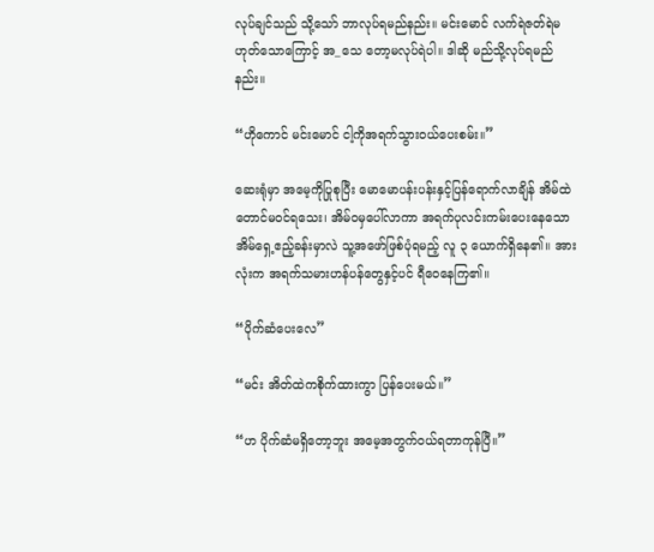လုပ်ချင်သည် သို့သော် ဘာလုပ်ရမည်နည်း။ မင်းမောင် လက်ရဲဇတ်ရဲမဟုတ်သောကြောင့် အ_သေ တော့မလုပ်ရဲပါ။ ဒါဆို မည်သို့လုပ်ရမည်နည်း။

“ဟိုကောင် မင်းမောင် ငါ့ကိုအရက်သွားဝယ်ပေးစမ်း။”

ဆေးရုံမှာ အမေ့ကိုပြုစုပြီး မောမောပန်းပန်းနှင့်ပြန်ရောက်လာချိန် အိမ်ထဲတောင်မဝင်ရသေး၊ အိမ်ဝမှပေါ်လာကာ အရက်ပုလင်းကမ်းပေးနေသော အိမ်ရှေ့ဧည့်ခန်းမှာလဲ သူ့အဖော်ဖြစ်ပုံရမည့် လူ ၃ ယောက်ရှိနေ၏။ အားလုံးက အရက်သမားဟန်ပန်တွေနှင့်ပင် ရီဝေနေကြ၏။

“ပိုက်ဆံပေးလေ”

“မင်း အိတ်ထဲကစိုက်ထားကွာ ပြန်ပေးမယ်။”

“ဟ ပိုက်ဆံမရှိတော့ဘူး အမေ့အတွက်ဝယ်ရတာကုန်ပြီ။”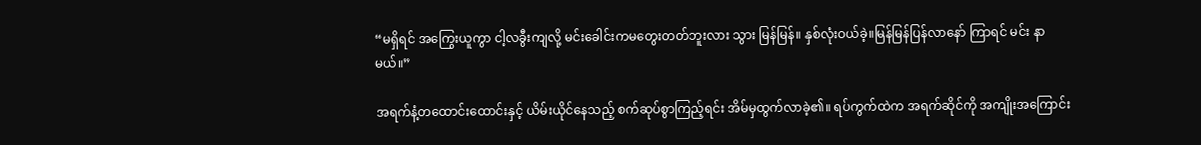“မရှိရင် အကြွေးယူကွာ ငါ့လခွီးကျလို့ မင်းခေါင်းကမတွေးတတ်ဘူးလား သွား မြန်မြန်။ နှစ်လုံးဝယ်ခဲ့။မြန်မြန်ပြန်လာနော် ကြာရင် မင်း နာမယ်။”

အရက်နံ့တထောင်းထောင်းနှင့် ယိမ်းယိုင်နေသည့် စက်ဆုပ်စွာကြည့်ရင်း အိမ်မှထွက်လာခဲ့၏။ ရပ်ကွက်ထဲက အရက်ဆိုင်ကို အကျိုးအကြောင်း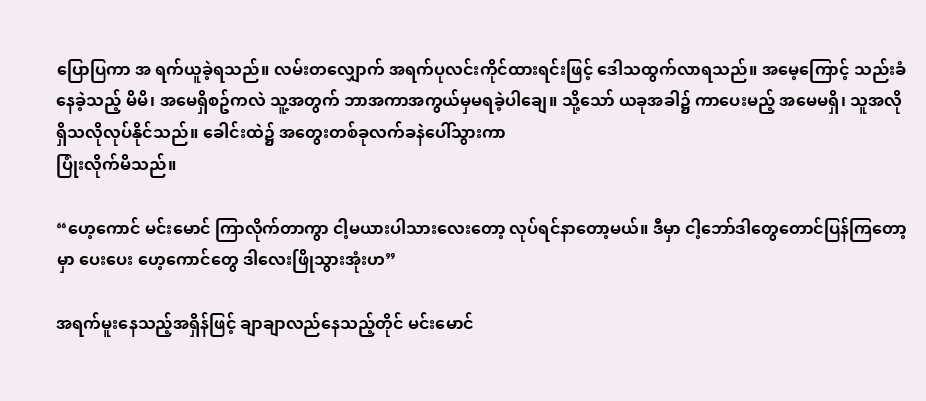ပြောပြကာ အ ရက်ယူခဲ့ရသည်။ လမ်းတလျှောက် အရက်ပုလင်းကိုင်ထားရင်းဖြင့် ဒေါသထွက်လာရသည်။ အမေ့ကြောင့် သည်းခံနေခဲ့သည့် မိမိ၊ အမေရှိစဥ်ကလဲ သူ့အတွက် ဘာအကာအကွယ်မှမရခဲ့ပါချေ။ သို့သော် ယခုအခါ၌ ကာပေးမည့် အမေမရှိ၊ သူအလိုရှိသလိုလုပ်နိုင်သည်။ ခေါင်းထဲ၌ အတွေးတစ်ခုလက်ခနဲပေါ်သွားကာ
ပြုံးလိုက်မိသည်။

“ဟေ့ကောင် မင်းမောင် ကြာလိုက်တာကွာ ငါ့မယားပါသားလေးတော့ လုပ်ရင်နာတော့မယ်။ ဒီမှာ ငါ့ဘော်ဒါတွေတောင်ပြန်ကြတော့မှာ ပေးပေး ဟေ့ကောင်တွေ ဒါလေးဖြိုသွားအုံးဟ”

အရက်မူးနေသည့်အရှိန်ဖြင့် ချာချာလည်နေသည့်တိုင် မင်းမောင်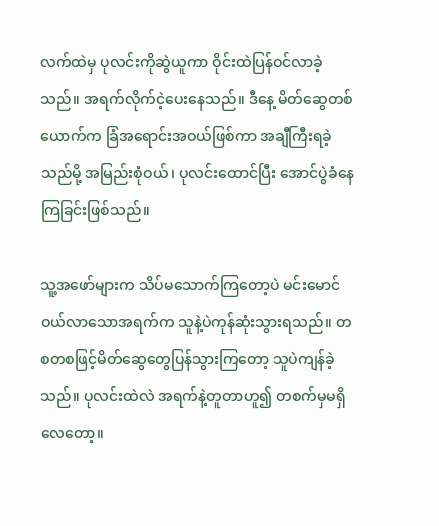လက်ထဲမှ ပုလင်းကိုဆွဲယူကာ ဝိုင်းထဲပြန်ဝင်လာခဲ့သည်။ အရက်လိုက်ငဲ့ပေးနေသည်။ ဒီနေ့ မိတ်ဆွေတစ်ယောက်က ခြံအရောင်းအဝယ်ဖြစ်ကာ အချီကြီးရခဲ့သည်မို့ အမြည်းစုံဝယ်၊ ပုလင်းထောင်ပြီး အောင်ပွဲခံနေကြခြင်းဖြစ်သည်။

သူ့အဖော်များက သိပ်မသောက်ကြတော့ပဲ မင်းမောင်ဝယ်လာသောအရက်က သူနဲ့ပဲကုန်ဆုံးသွားရသည်။ တစတစဖြင့်မိတ်ဆွေတွေပြန်သွားကြတော့ သူပဲကျန်ခဲ့သည်။ ပုလင်းထဲလဲ အရက်နဲ့တူတာဟူ၍ တစက်မှမရှိလေတော့။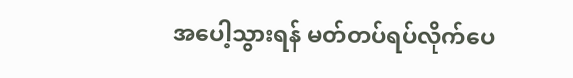အပေါ့သွားရန် မတ်တပ်ရပ်လိုက်ပေ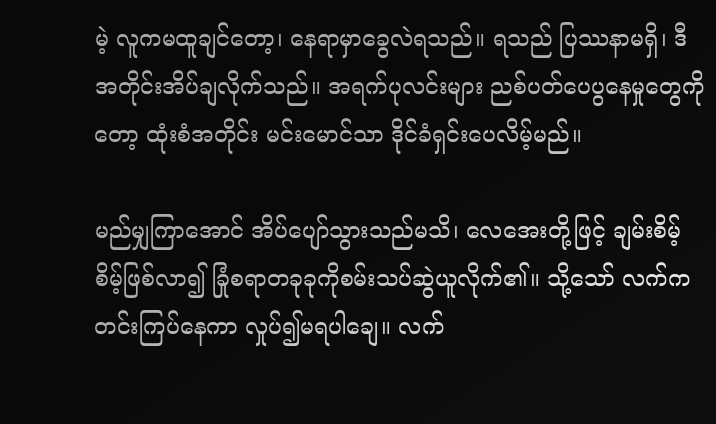မဲ့ လူကမထူချင်တော့၊ နေရာမှာခွေလဲရသည်။ ရသည် ပြဿနာမရှိ၊ ဒီအတိုင်းအိပ်ချလိုက်သည်။ အရက်ပုလင်းများ ညစ်ပတ်ပေပွနေမှုတွေကိုတော့ ထုံးစံအတိုင်း မင်းမောင်သာ ဒိုင်ခံရှင်းပေလိမ့်မည်။

မည်မျှကြာအောင် အိပ်ပျော်သွားသည်မသိ၊ လေအေးတို့ဖြင့် ချမ်းစိမ့်စိမ့်ဖြစ်လာ၍ ခြုံစရာတခုခုကိုစမ်းသပ်ဆွဲယူလိုက်၏။ သို့သော် လက်ကတင်းကြပ်နေကာ လှုပ်၍မရပါချေ။ လက်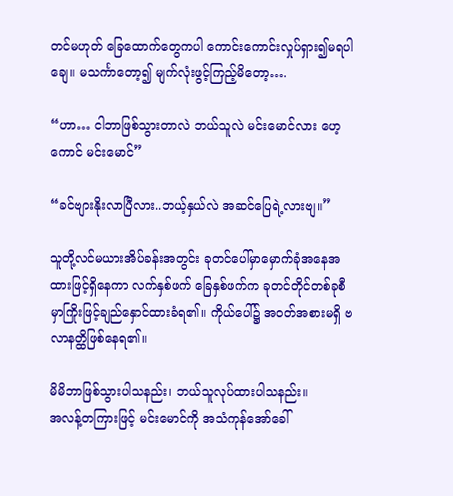တင်မဟုတ် ခြေထောက်တွေကပါ ကောင်းကောင်းလှုပ်ရှား၍မရပါချေ။ မသင်္ကာတော့၍ မျက်လုံးဖွင့်ကြည့်မိတော့….

“ဟာ… ငါဘာဖြစ်သွားတာလဲ ဘယ်သူလဲ မင်းမောင်လား ဟေ့ကောင် မင်းမောင်”

“ခင်ဗျားနိုးလာပြီလား..ဘယ့်နှယ်လဲ အဆင်ပြေရဲ့လားဗျ။”

သူတို့လင်မယားအိပ်ခန်းအတွင်း ခုတင်ပေါ်မှာမှောက်ခုံအနေအထားဖြင့်ရှိနေကာ လက်နှစ်ဖက် ခြေနှစ်ဖက်က ခုတင်တိုင်တစ်ခုစီမှာကြိုးဖြင့်ချည်နှောင်ထားခံရ၏။ ကိုယ်ပေါ်၌ အဝတ်အစားမရှိ ဗလာနတ္ထိဖြစ်နေရ၏။

မိမိဘာဖြစ်သွားပါသနည်း၊ ဘယ်သူလုပ်ထားပါသနည်း။
အလန့်တကြားဖြင့် မင်းမောင်ကို အသံကုန်အော်ခေါ်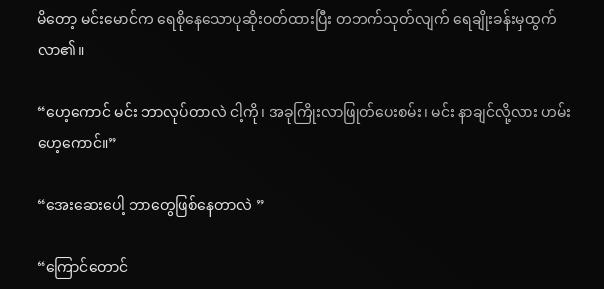မိတော့ မင်းမောင်က ရေစိုနေသောပုဆိုးဝတ်ထားပြီး တဘက်သုတ်လျက် ရေချိုးခန်းမှထွက်လာ၏။

“ဟေ့ကောင် မင်း ဘာလုပ်တာလဲ ငါ့ကို၊ အခုကြိုးလာဖြုတ်ပေးစမ်း၊ မင်း နာချင်လို့လား ဟမ်း ဟေ့ကောင်။”

“အေးဆေးပေါ့ ဘာတွေဖြစ်နေတာလဲ ”

“ကြောင်တောင်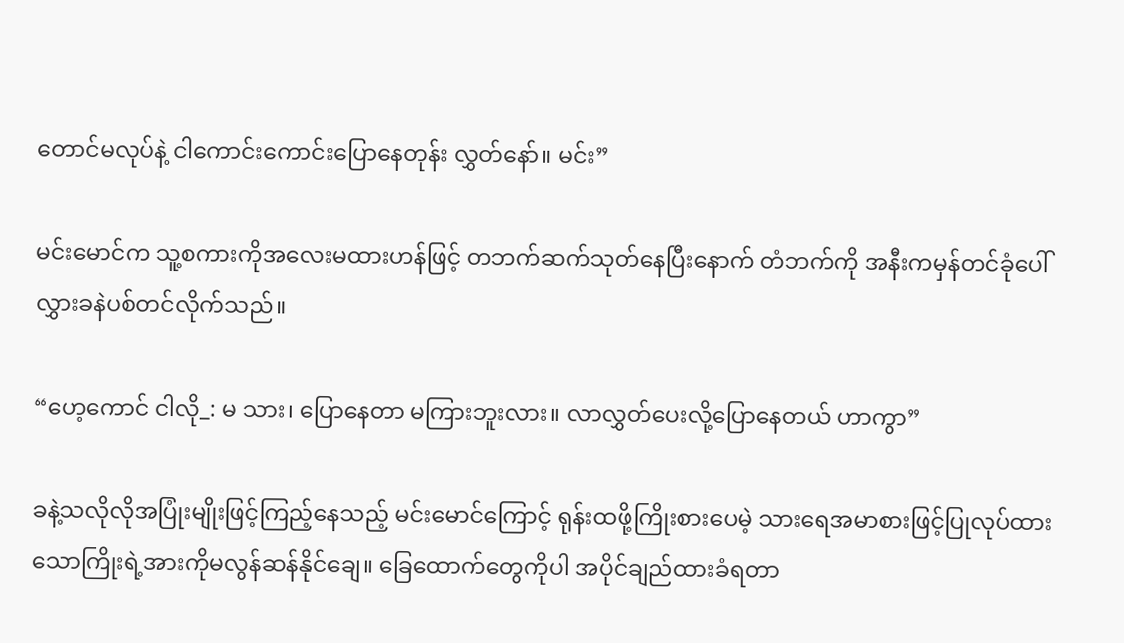တောင်မလုပ်နဲ့ ငါကောင်းကောင်းပြောနေတုန်း လွှတ်နော်။ မင်း”

မင်းမောင်က သူ့စကားကိုအလေးမထားဟန်ဖြင့် တဘက်ဆက်သုတ်နေပြီးနောက် တံဘက်ကို အနီးကမှန်တင်ခုံပေါ်လွှားခနဲပစ်တင်လိုက်သည်။

“ဟေ့ကောင် ငါလို_: မ သား၊ ပြောနေတာ မကြားဘူးလား။ လာလွှတ်ပေးလို့ပြောနေတယ် ဟာကွာ”

ခနဲ့သလိုလိုအပြုံးမျိုးဖြင့်ကြည့်နေသည့် မင်းမောင်ကြောင့် ရုန်းထဖို့ကြိုးစားပေမဲ့ သားရေအမာစားဖြင့်ပြုလုပ်ထားသောကြိုးရဲ့အားကိုမလွန်ဆန်နိုင်ချေ။ ခြေထောက်တွေကိုပါ အပိုင်ချည်ထားခံရတာ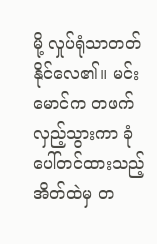မို့ လှုပ်ရုံသာတတ်နိုင်လေ၏။ မင်းမောင်က တဖက်လှည့်သွားကာ ခုံပေါ်တင်ထားသည့် အိတ်ထဲမှ တ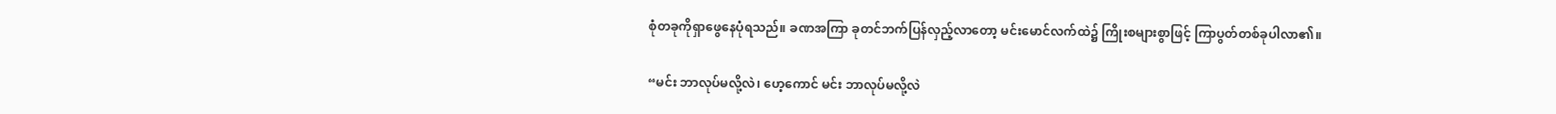စုံတခုကိုရှာဖွေနေပုံရသည်။ ခဏအကြာ ခုတင်ဘက်ပြန်လှည့်လာတော့ မင်းမောင်လက်ထဲ၌ ကြိုးစများစွာဖြင့် ကြာပွတ်တစ်ခုပါလာ၏။

“မင်း ဘာလုပ်မလို့လဲ၊ ဟေ့ကောင် မင်း ဘာလုပ်မလို့လဲ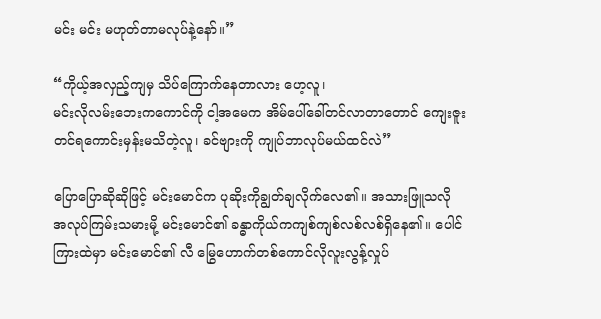မင်း မင်း မဟုတ်တာမလုပ်နဲ့နော်။”

“ကိုယ့်အလှည့်ကျမှ သိပ်ကြောက်နေတာလား ဟေ့လူ၊
မင်းလိုလမ်းဘေးကကောင်ကို ငါ့အမေက အိမ်ပေါ်ခေါ်တင်လာတာတောင် ကျေးဇူးတင်ရကောင်းမှန်းမသိတဲ့လူ၊ ခင်ဗျားကို ကျုပ်ဘာလုပ်မယ်ထင်လဲ”

ပြောပြောဆိုဆိုဖြင့် မင်းမောင်က ပုဆိုးကိုချွတ်ချလိုက်လေ၏။ အသားဖြူသလို အလုပ်ကြမ်းသမားမို့ မင်းမောင်၏ ခန္ဓာကိုယ်ကကျစ်ကျစ်လစ်လစ်ရှိနေ၏။ ပေါင်ကြားထဲမှာ မင်းမောင်၏ လီ မြွေဟောက်တစ်ကောင်လိုလူးလွန့်လှုပ်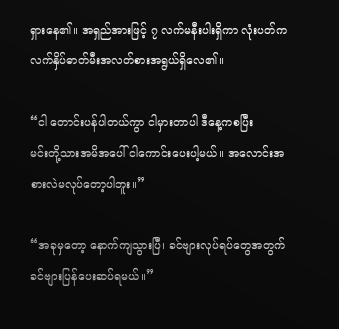ရှားနေ၏။ အရှည်အားဖြင့် ၇ လက်မနီးပါးရှိကာ လုံးပတ်က လက်နှိပ်ဓာတ်မီးအလတ်စားအရွယ်ရှိလေ၏။

“ငါ တောင်းပန်ပါတယ်ကွာ ငါမှားတာပါ ဒီနေ့ကစပြီး
မင်းတို့သားအမိအပေါ် ငါကောင်းပေးပါ့မယ်။ အလောင်းအစားလဲမလုပ်တော့ပါဘူး။”

“အခုမှတော့ နောက်ကျသွားပြီ၊ ခင်ဗျားလုပ်ရပ်တွေအတွက် ခင်ဗျားပြန်ပေးဆပ်ရမယ်။”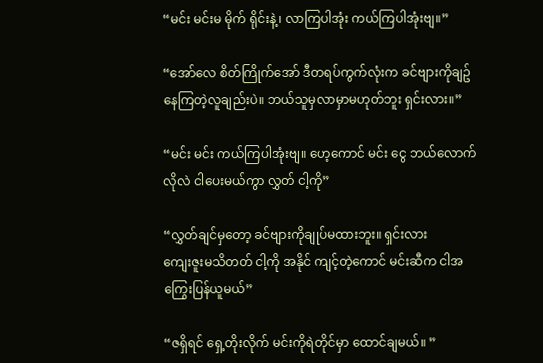“မင်း မင်းမ မိုက် ရိုင်းနဲ့၊ လာကြပါအုံး ကယ်ကြပါအုံးဗျ။”

“အော်လေ စိတ်ကြိုက်အော် ဒီတရပ်ကွက်လုံးက ခင်ဗျားကိုချဥ်နေကြတဲ့လူချည်းပဲ။ ဘယ်သူမှလာမှာမဟုတ်ဘူး ရှင်းလား။”

“မင်း မင်း ကယ်ကြပါအုံးဗျ။ ဟေ့ကောင် မင်း ငွေ ဘယ်လောက်လိုလဲ ငါပေးမယ်ကွာ လွှတ် ငါ့ကို”

“လွှတ်ချင်မှတော့ ခင်ဗျားကိုချုပ်မထားဘူး။ ရှင်းလား
ကျေးဇူးမသိတတ် ငါ့ကို အနိုင် ကျင့်တဲ့ကောင် မင်းဆီက ငါအကြွေးပြန်ယူမယ်”

“ဇရှိရင် ရှေ့တိုးလိုက် မင်းကိုရဲတိုင်မှာ ထောင်ချမယ်။ ”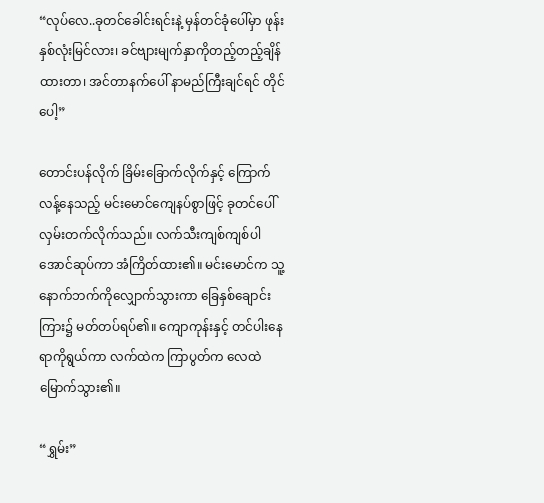“လုပ်လေ..ခုတင်ခေါင်းရင်းနဲ့ မှန်တင်ခုံပေါ်မှာ ဖုန်းနှစ်လုံးမြင်လား၊ ခင်ဗျားမျက်နှာကိုတည့်တည့်ချိန်ထားတာ၊ အင်တာနက်ပေါ် နာမည်ကြီးချင်ရင် တိုင်ပေါ့”

တောင်းပန်လိုက် ခြိမ်းခြောက်လိုက်နှင့် ကြောက်လန့်နေသည့် မင်းမောင်ကျေနပ်စွာဖြင့် ခုတင်ပေါ်လှမ်းတက်လိုက်သည်။ လက်သီးကျစ်ကျစ်ပါအောင်ဆုပ်ကာ အံကြိတ်ထား၏။ မင်းမောင်က သူ့နောက်ဘက်ကိုလျှောက်သွားကာ ခြေနှစ်ချောင်းကြား၌ မတ်တပ်ရပ်၏။ ကျောကုန်းနှင့် တင်ပါးနေရာကိုရွယ်ကာ လက်ထဲက ကြာပွတ်က လေထဲမြောက်သွား၏။

“ရွှမ်း”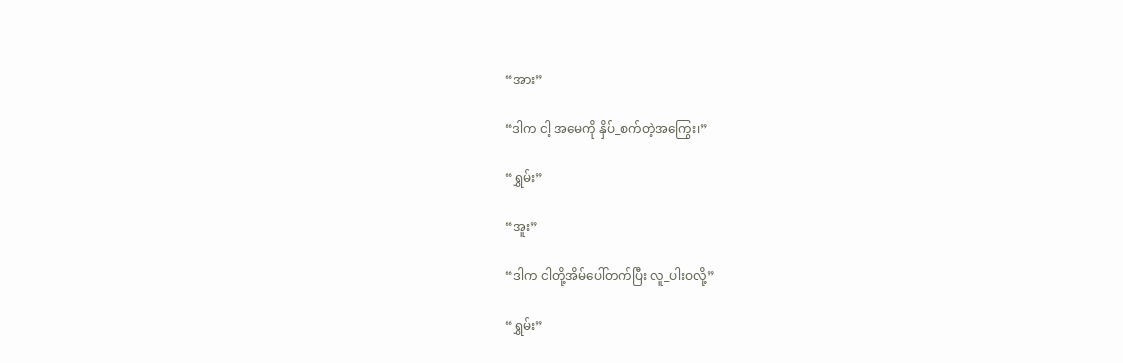“အား”

“ဒါက ငါ့ အမေကို နှိပ်_စက်တဲ့အကြွေး၊”

“ရွှမ်း”

“အူး”

“ဒါက ငါတို့အိမ်ပေါ်တက်ပြီး လူ_ပါးဝလို့”

“ရွှမ်း”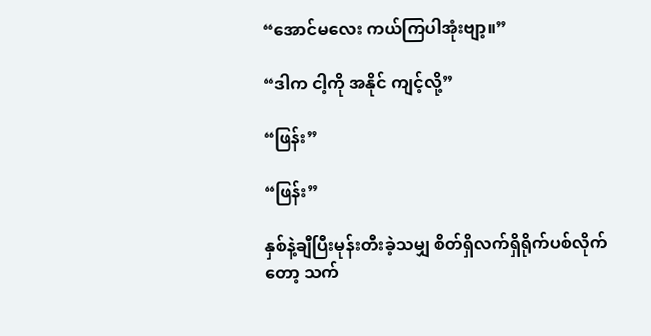“အောင်မလေး ကယ်ကြပါအုံးဗျာ့။”

“ဒါက ငါ့ကို အနိုင် ကျင့်လို့”

“ဖြန်း”

“ဖြန်း”

နှစ်နဲ့ချီပြီးမုန်းတီးခဲ့သမျှ စိတ်ရှိလက်ရှိရိုက်ပစ်လိုက်တော့ သက်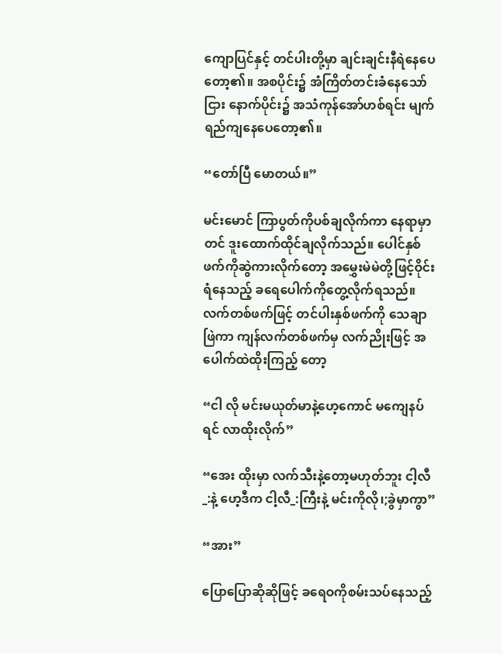ကျောပြင်နှင့် တင်ပါးတို့မှာ ချင်းချင်းနီရဲနေပေတော့၏။ အစပိုင်း၌ အံကြိတ်တင်းခံနေသော်ငြား နောက်ပိုင်း၌ အသံကုန်အော်ဟစ်ရင်း မျက်ရည်ကျနေပေတော့၏။

“တော်ပြီ မောတယ်။”

မင်းမောင် ကြာပွတ်ကိုပစ်ချလိုက်ကာ နေရာမှာတင် ဒူးထောက်ထိုင်ချလိုက်သည်။ ပေါင်နှစ်ဖက်ကိုဆွဲကားလိုက်တော့ အမွှေးမဲမဲတို့ဖြင့်ဝိုင်းရံနေသည့် ခရေပေါက်ကိုတွေ့လိုက်ရသည်။ လက်တစ်ဖက်ဖြင့် တင်ပါးနှစ်ဖက်ကို သေချာဖြဲကာ ကျန်လက်တစ်ဖက်မှ လက်ညိုးဖြင့် အပေါက်ထဲထိုးကြည့် တော့

“ငါ လို မင်းမယုတ်မာနဲ့ဟေ့ကောင် မကျေနပ်ရင် လာထိုးလိုက်”

“အေး ထိုးမှာ လက်သီးနဲ့တော့မဟုတ်ဘူး ငါ့လီ_:နဲ့ ဟေ့ဒီက ငါ့လီ_:ကြီးနဲ့ မင်းကိုလို၊;ခွဲမှာကွာ”

“အား”

ပြောပြောဆိုဆိုဖြင့် ခရေဝကိုစမ်းသပ်နေသည့်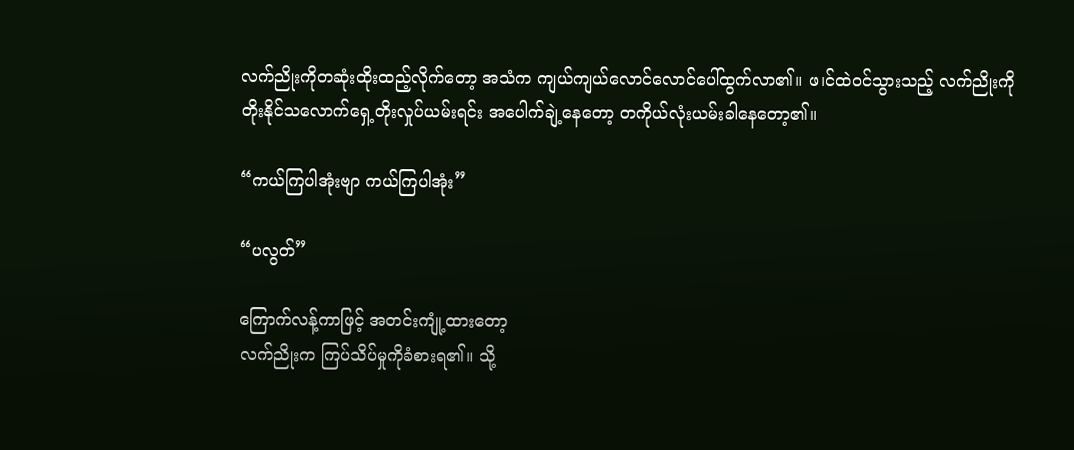လက်ညိုးကိုတဆုံးထိုးထည့်လိုက်တော့ အသံက ကျယ်ကျယ်လောင်လောင်ပေါ်ထွက်လာ၏။ ဖ၊င်ထဲဝင်သွားသည့် လက်ညိုးကို တိုးနိုင်သလောက်ရှေ့တိုးလှုပ်ယမ်းရင်း အပေါက်ချဲ့နေတော့ တကိုယ်လုံးယမ်းခါနေတော့၏။

“ကယ်ကြပါအုံးဗျာ ကယ်ကြပါအုံး”

“ပလွတ်”

ကြောက်လန့်ကာဖြင့် အတင်းကျုံ့ထားတော့
လက်ညိုးက ကြပ်သိပ်မှုကိုခံစားရ၏။ သို့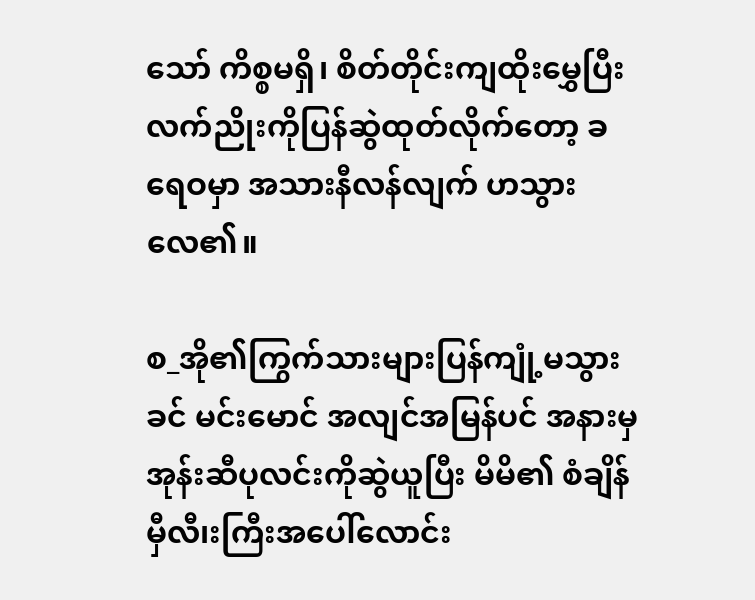သော် ကိစ္စမရှိ၊ စိတ်တိုင်းကျထိုးမွှေပြီးလက်ညိုးကိုပြန်ဆွဲထုတ်လိုက်တော့ ခရေဝမှာ အသားနီလန်လျက် ဟသွားလေ၏။

စ_အို၏ကြွက်သားများပြန်ကျုံ့မသွားခင် မင်းမောင် အလျင်အမြန်ပင် အနားမှအုန်းဆီပုလင်းကိုဆွဲယူပြီး မိမိ၏ စံချိန်မှီလီ၊းကြီးအပေါ်လောင်း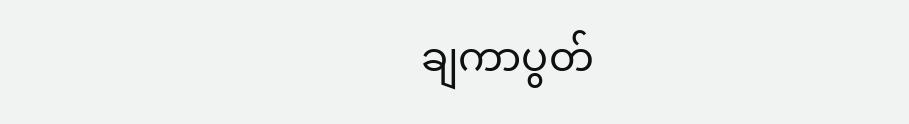ချကာပွတ်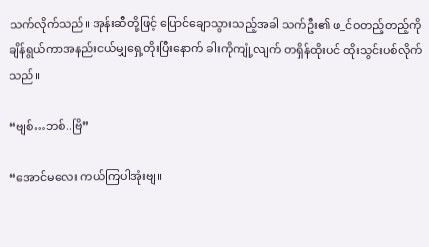သက်လိုက်သည်။ အုန်းဆီတို့ဖြင့် ပြောင်ချောသွားသည့်အခါ သက်ဦး၏ ဖ_င်ဝတည့်တည့်ကိုချိန်ရွယ်ကာအနည်းငယ်မျှရှေ့တိုးပြီးနောက် ခါးကိုကျုံ့လျက် တရှိန်ထိုးပင် ထိုးသွင်းပစ်လိုက်သည်။

“ဗျစ်…ဘစ်..ဗြိ”

“အောင်မလေး ကယ်ကြပါအုံးဗျ။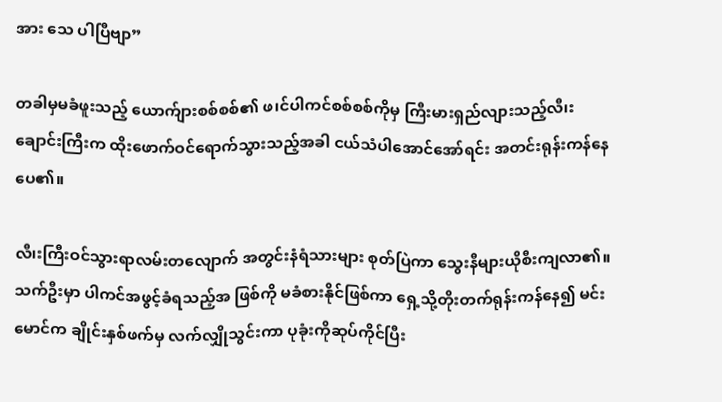အား သေ ပါပြီဗျာ”

တခါမှမခံဖူးသည့် ယောက်ျားစစ်စစ်၏ ဖ၊င်ပါကင်စစ်စစ်ကိုမှ ကြီးမားရှည်လျားသည့်လီ၊းချောင်းကြီးက ထိုးဖောက်ဝင်ရောက်သွားသည့်အခါ ငယ်သံပါအောင်အော်ရင်း အတင်းရုန်းကန်နေပေ၏။

လီ၊းကြီးဝင်သွားရာလမ်းတလျောက် အတွင်းနံရံသားများ စုတ်ပြဲကာ သွေးနီများယိုစီးကျလာ၏။ သက်ဦးမှာ ပါကင်အဖွင့်ခံရသည့်အ ဖြစ်ကို မခံစားနိုင်ဖြစ်ကာ ရှေ့သို့တိုးတက်ရုန်းကန်နေ၍ မင်းမောင်က ချိုင်းနှစ်ဖက်မှ လက်လျှိုသွင်းကာ ပုခုံးကိုဆုပ်ကိုင်ပြီး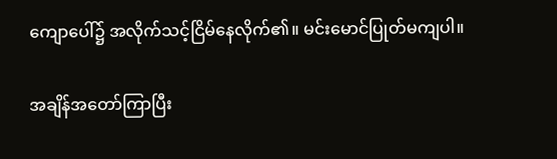ကျောပေါ်၌ အလိုက်သင့်ငြိမ်နေလိုက်၏။ မင်းမောင်ပြုတ်မကျပါ။

အချိန်အတော်ကြာပြီး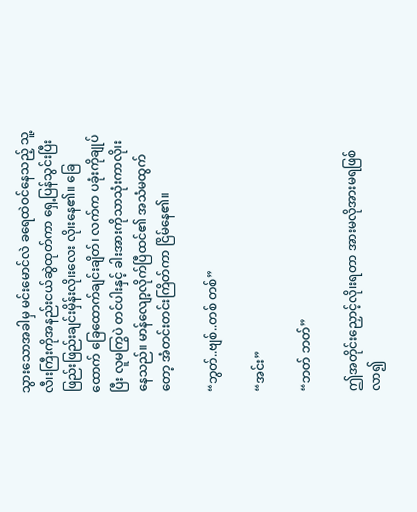သွားသောအခါမှ မင်းမောင်လဲ ခရေထဲဝင်နေသည့် သူ့လီ၊းကြီးကိုအနည်းငယ်ဆွဲထုတ်ကာ ရှေ့ပြန်သွင်းပြီး ဖြည်းဖြည်းချင်းမှိန်းလို၊းလေး လို၊းနေ၏။ ခြေထောက် ခြေထောက်ချင်းချိတ်၊ လက်က ပခုံးကိုချုပ်ပြီး လူမကြွပဲ တင်ပါးနှင့် ခါးအားကိုသာသုံးကာလို၊းနေသည်။ မာန်လျော့လိုက်ပြီထင်၏ အသံမထွက်တော့ အံတင်းတင်းကြိတ်ကာ ငြိမ်နေ၏။

“ဘွတ်..ဗျစ်..တစ် တစ်”

“အင်း”

“ဘတ် ဘတ်”

ဤအတိုင်းညှောင့်လို၊းရတာ အားမလိုအားမရဖြစ်လာ၍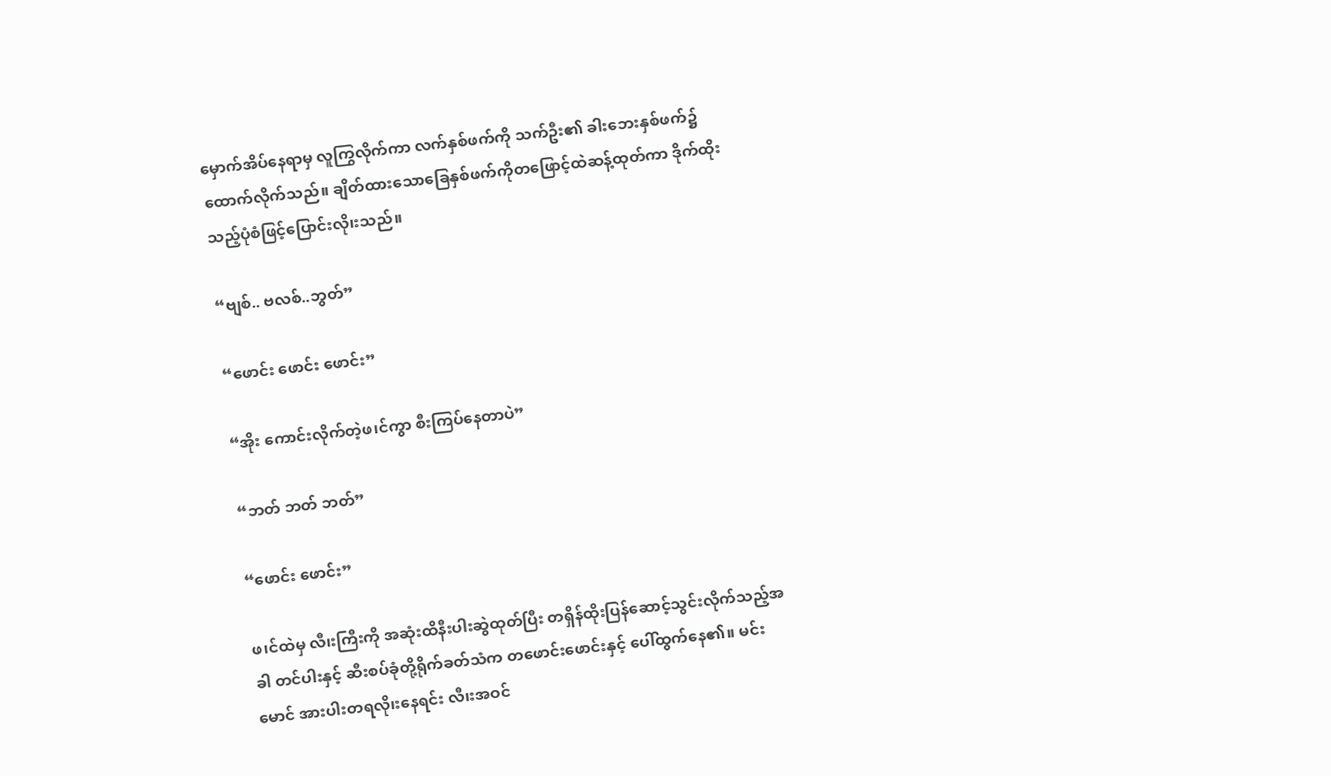မှောက်အိပ်နေရာမှ လူကြွလိုက်ကာ လက်နှစ်ဖက်ကို သက်ဦး၏ ခါးဘေးနှစ်ဖက်၌ ထောက်လိုက်သည်။ ချိတ်ထားသောခြေနှစ်ဖက်ကိုတဖြောင့်ထဲဆန့်ထုတ်ကာ ဒိုက်ထိုးသည့်ပုံစံဖြင့်ပြောင်းလို၊းသည်။

“ဗျစ်.. ဗလစ်..ဘွတ်”

“ဖောင်း ဖောင်း ဖောင်း”

“အိုး ကောင်းလိုက်တဲ့ဖ၊င်ကွာ စီးကြပ်နေတာပဲ”

“ဘတ် ဘတ် ဘတ်”

“ဖောင်း ဖောင်း”

ဖ၊င်ထဲမှ လီ၊းကြီးကို အဆုံးထိနီးပါးဆွဲထုတ်ပြီး တရှိန်ထိုးပြန်ဆောင့်သွင်းလိုက်သည့်အခါ တင်ပါးနှင့် ဆီးစပ်ခုံတို့ရိုက်ခတ်သံက တဖောင်းဖောင်းနှင့် ပေါ်ထွက်နေ၏။ မင်းမောင် အားပါးတရလို၊းနေရင်း လီ၊းအဝင်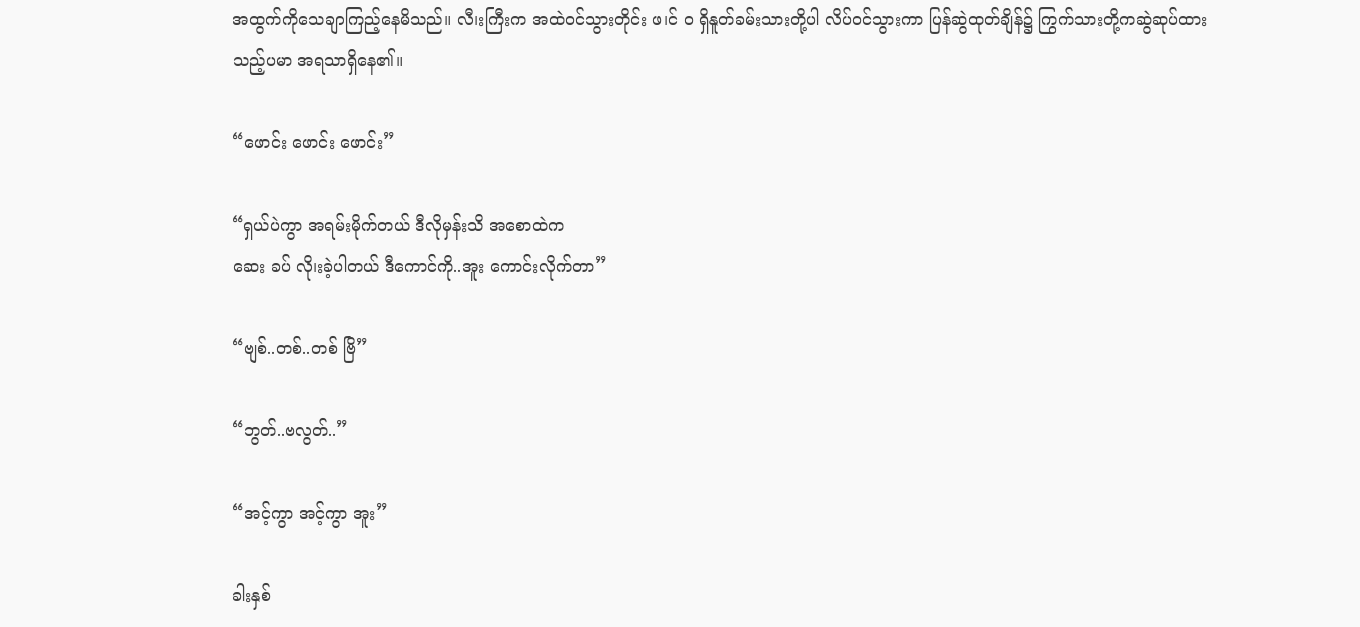အထွက်ကိုသေချာကြည့်နေမိသည်။ လီ၊းကြီးက အထဲဝင်သွားတိုင်း ဖ၊င် ဝ ရှိနူတ်ခမ်းသားတို့ပါ လိပ်ဝင်သွားကာ ပြန်ဆွဲထုတ်ချိန်၌ ကြွက်သားတို့ကဆွဲဆုပ်ထားသည့်ပမာ အရသာရှိနေ၏။

“ဖောင်း ဖောင်း ဖောင်း”

“ရှယ်ပဲကွာ အရမ်းမိုက်တယ် ဒီလိုမှန်းသိ အစောထဲက
ဆေး ခပ် လို၊းခဲ့ပါတယ် ဒီကောင်ကို..အူး ကောင်းလိုက်တာ”

“ဗျစ်..တစ်..တစ် ဗြိ”

“ဘွတ်..ဗလွတ်..”

“အင့်ကွာ အင့်ကွာ အူး”

ခါးနှစ်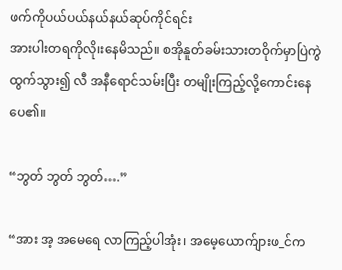ဖက်ကိုပယ်ပယ်နယ်နယ်ဆုပ်ကိုင်ရင်း
အားပါးတရကိုလို၊းနေမိသည်။ စအိုနူတ်ခမ်းသားတဝိုက်မှာပြဲကွဲထွက်သွား၍ လီ အနီရောင်သမ်းပြီး တမျိုးကြည့်လို့ကောင်းနေပေ၏။

“ဘွတ် ဘွတ် ဘွတ်….”

“အား အ့ အမေရေ လာကြည့်ပါအုံး၊ အမေ့ယောက်ျားဖ_င်က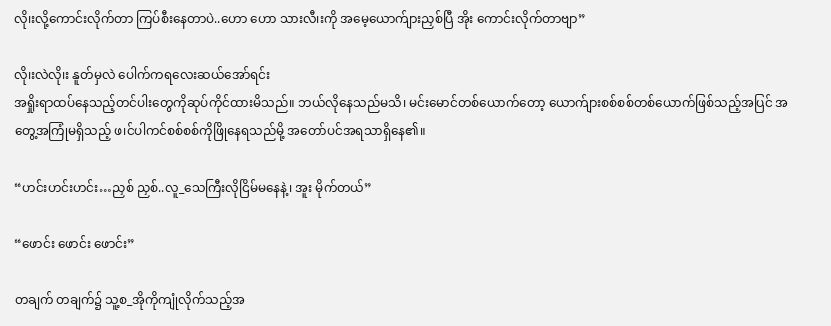လို၊းလို့ကောင်းလိုက်တာ ကြပ်စီးနေတာပဲ..ဟော ဟော သားလီ၊းကို အမေ့ယောက်ျားညှစ်ပြီ အိုး ကောင်းလိုက်တာဗျာ”

လို၊းလဲလို၊း နူတ်မှလဲ ပေါက်ကရလေးဆယ်အော်ရင်း
အရှိုးရာထပ်နေသည့်တင်ပါးတွေကိုဆုပ်ကိုင်ထားမိသည်။ ဘယ်လိုနေသည်မသိ၊ မင်းမောင်တစ်ယောက်တော့ ယောက်ျားစစ်စစ်တစ်ယောက်ဖြစ်သည့်အပြင် အတွေ့အကြုံမရှိသည့် ဖ၊င်ပါကင်စစ်စစ်ကိုဖြိုနေရသည်မို့ အတော်ပင်အရသာရှိနေ၏။

“ဟင်းဟင်းဟင်း…ညှစ် ညှစ်..လူ_သေကြီးလိုငြိမ်မနေနဲ့၊ အူး မိုက်တယ်”

“ဖောင်း ဖောင်း ဖောင်း”

တချက် တချက်၌ သူ့စ_အိုကိုကျုံလိုက်သည့်အ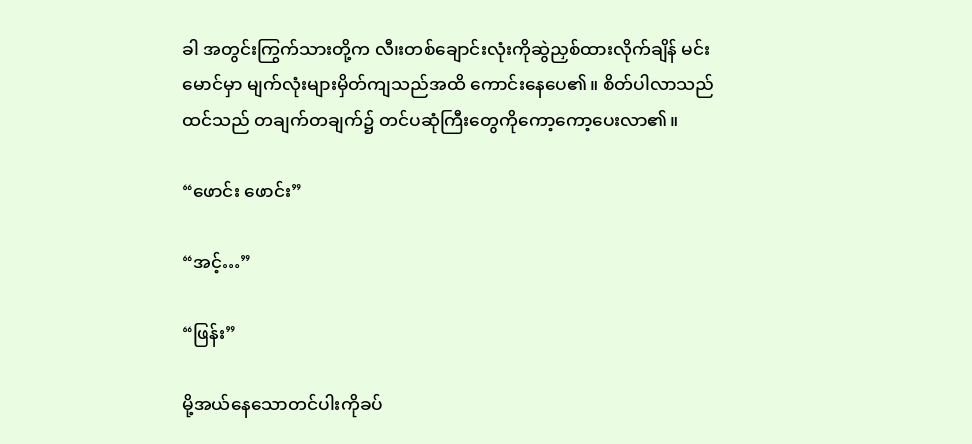ခါ အတွင်းကြွက်သားတို့က လီ၊းတစ်ချောင်းလုံးကိုဆွဲညှစ်ထားလိုက်ချိန် မင်းမောင်မှာ မျက်လုံးများမှိတ်ကျသည်အထိ ကောင်းနေပေ၏။ စိတ်ပါလာသည်ထင်သည် တချက်တချက်၌ တင်ပဆုံကြီးတွေကိုကော့ကော့ပေးလာ၏။

“ဖောင်း ဖောင်း”

“အင့်…”

“ဖြန်း”

မို့အယ်နေသောတင်ပါးကိုခပ်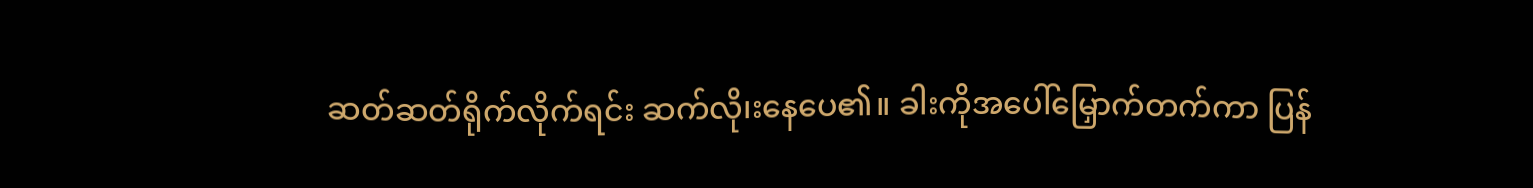ဆတ်ဆတ်ရိုက်လိုက်ရင်း ဆက်လို၊းနေပေ၏။ ခါးကိုအပေါ်မြှောက်တက်ကာ ပြန်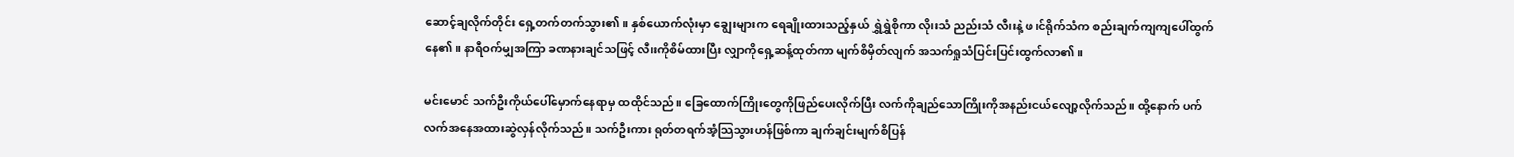ဆောင့်ချလိုက်တိုင်း ရှေ့တက်တက်သွား၏။ နှစ်ယောက်လုံးမှာ ချွေးများက ရေချိုးထားသည့်နှယ် ရွှဲရွှဲစိုကာ လို၊းသံ ညည်းသံ လီ၊းနဲ့ ဖ၊င်ရိုက်သံက စည်းချက်ကျကျပေါ်ထွက်နေ၏။ နာရီဝက်မျှအကြာ ခဏနားချင်သဖြင့် လီ၊းကိုစိမ်ထားပြီး လျှာကိုရှေ့ဆန့်ထုတ်ကာ မျက်စိမှိတ်လျက် အသက်ရှုသံပြင်းပြင်းထွက်လာ၏။

မင်းမောင် သက်ဦးကိုယ်ပေါ်မှောက်နေရာမှ ထထိုင်သည်။ ခြေထောက်ကြိုးတွေကိုဖြည်ပေးလိုက်ပြီး လက်ကိုချည်သောကြိုးကိုအနည်းငယ်လျော့လိုက်သည်။ ထို့နောက် ပက်လက်အနေအထားဆွဲလှန်လိုက်သည်။ သက်ဦးကား ရုတ်တရက်အံ့သြသွားဟန်ဖြစ်ကာ ချက်ချင်းမျက်စိပြန်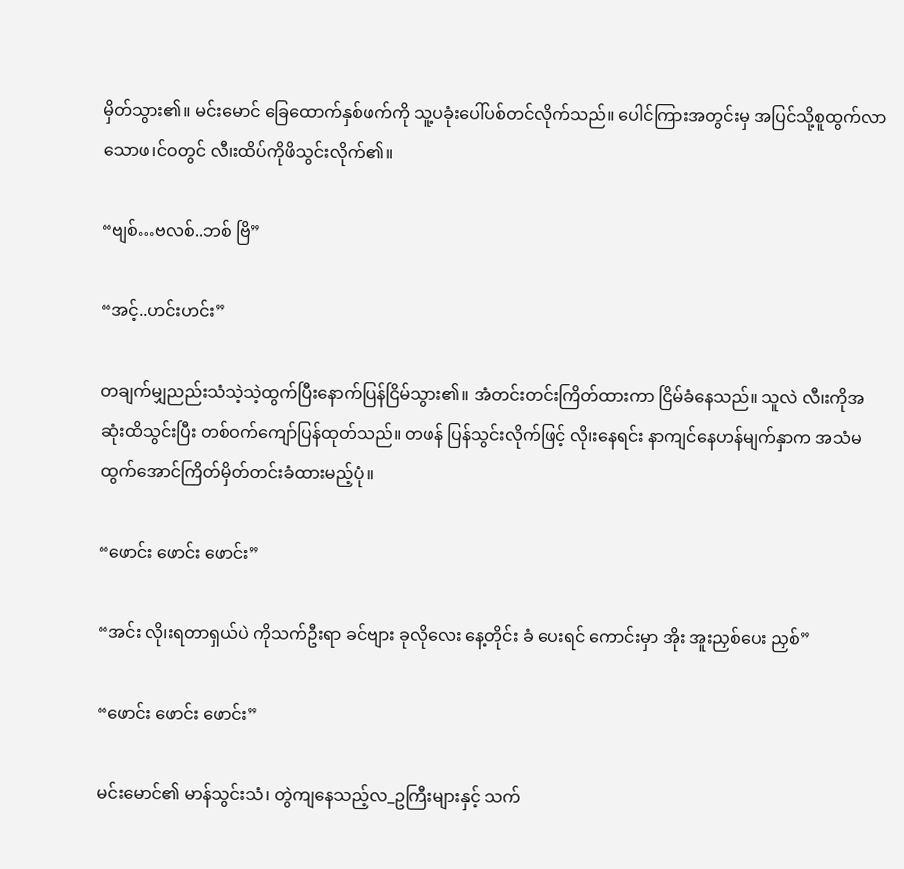မှိတ်သွား၏။ မင်းမောင် ခြေထောက်နှစ်ဖက်ကို သူ့ပခုံးပေါ်ပစ်တင်လိုက်သည်။ ပေါင်ကြားအတွင်းမှ အပြင်သို့စူထွက်လာသောဖ၊င်ဝတွင် လီ၊းထိပ်ကိုဖိသွင်းလိုက်၏။

“ဗျစ်…ဗလစ်..ဘစ် ဗြိ”

“အင့်..ဟင်းဟင်း”

တချက်မျှညည်းသံသဲ့သဲ့ထွက်ပြီးနောက်ပြန်ငြိမ်သွား၏။ အံတင်းတင်းကြိတ်ထားကာ ငြိမ်ခံနေသည်။ သူလဲ လီ၊းကိုအဆုံးထိသွင်းပြီး တစ်ဝက်ကျော်ပြန်ထုတ်သည်။ တဖန် ပြန်သွင်းလိုက်ဖြင့် လို၊းနေရင်း နာကျင်နေဟန်မျက်နှာက အသံမထွက်အောင်ကြိတ်မှိတ်တင်းခံထားမည့်ပုံ။

“ဖောင်း ဖောင်း ဖောင်း”

“အင်း လို၊းရတာရှယ်ပဲ ကိုသက်ဦးရာ ခင်ဗျား ခုလိုလေး နေ့တိုင်း ခံ ပေးရင် ကောင်းမှာ အိုး အူးညှစ်ပေး ညှစ်”

“ဖောင်း ဖောင်း ဖောင်း”

မင်းမောင်၏ မာန်သွင်းသံ၊ တွဲကျနေသည့်လ_ဥကြီးများနှင့် သက်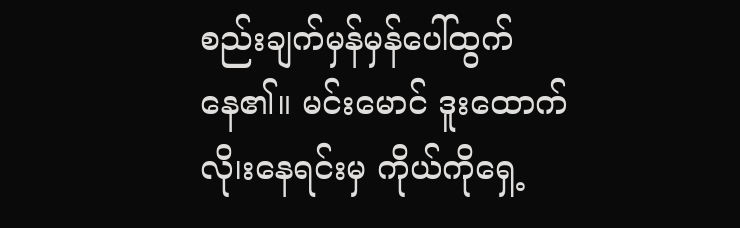စည်းချက်မှန်မှန်ပေါ်ထွက်နေ၏။ မင်းမောင် ဒူးထောက်လို၊းနေရင်းမှ ကိုယ်ကိုရှေ့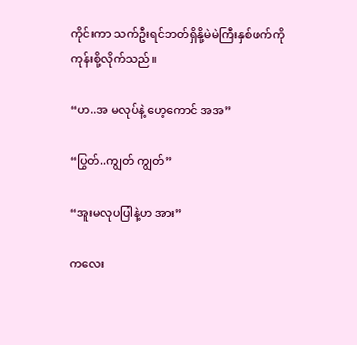ကိုင်းကာ သက်ဦးရင်ဘတ်ရှိနို့မဲမဲကြီးနှစ်ဖက်ကိုကုန်းစို့လိုက်သည်။

“ဟ..အ မလုပ်နဲ့ ဟေ့ကောင် အအ”

“ပြွတ်..ကျွတ် ကျွတ်”

“အူးမလုပပြါနဲ့ဟ အား”

ကလေး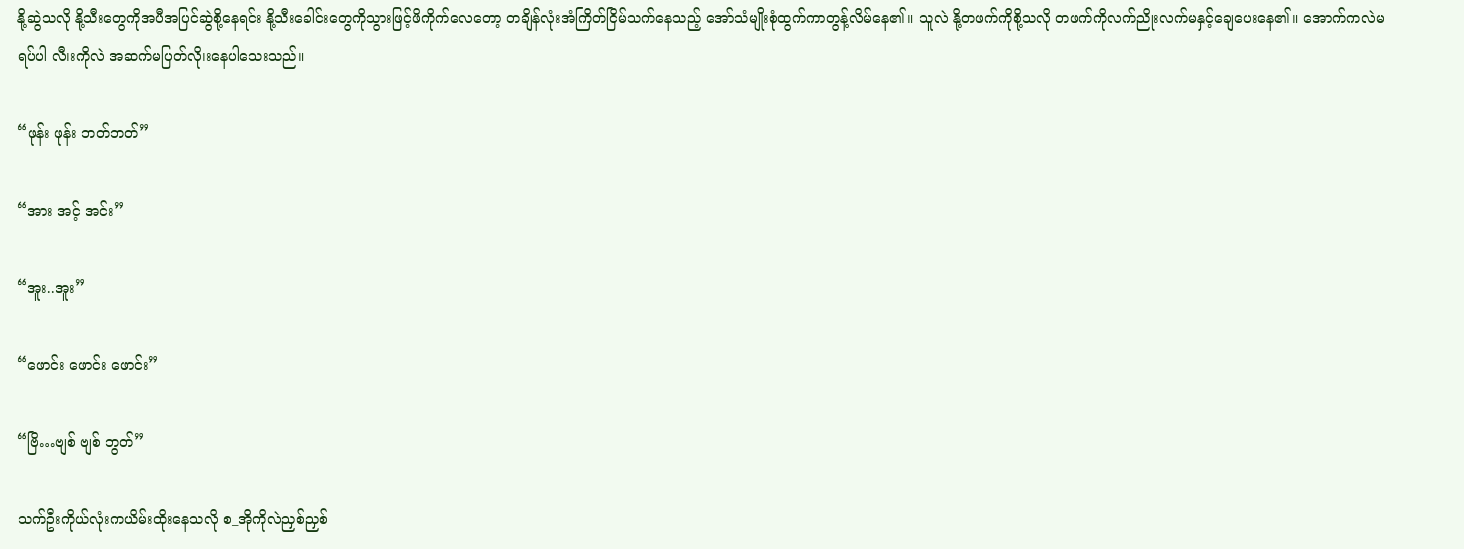နို့ဆွဲသလို နို့သီးတွေကိုအပီအပြင်ဆွဲစို့နေရင်း နို့သီးခေါင်းတွေကိုသွားဖြင့်ဖိကိုက်လေတော့ တချိန်လုံးအံကြိတ်ငြိမ်သက်နေသည့် အော်သံမျိုးစုံထွက်ကာတွန့်လိမ်နေ၏။ သူလဲ နို့တဖက်ကိုစို့သလို တဖက်ကိုလက်ညိုးလက်မနှင့်ချေပေးနေ၏။ အောက်ကလဲမရပ်ပါ လီ၊းကိုလဲ အဆက်မပြတ်လို၊းနေပါသေးသည်။

“ဖုန်း ဖုန်း ဘတ်ဘတ်”

“အား အင့် အင်း”

“အူး..အူး”

“ဖောင်း ဖောင်း ဖောင်း”

“ဗြိ…ဗျစ် ဗျစ် ဘွတ်”

သက်ဦးကိုယ်လုံးကယိမ်းထိုးနေသလို စ_အိုကိုလဲညှစ်ညှစ်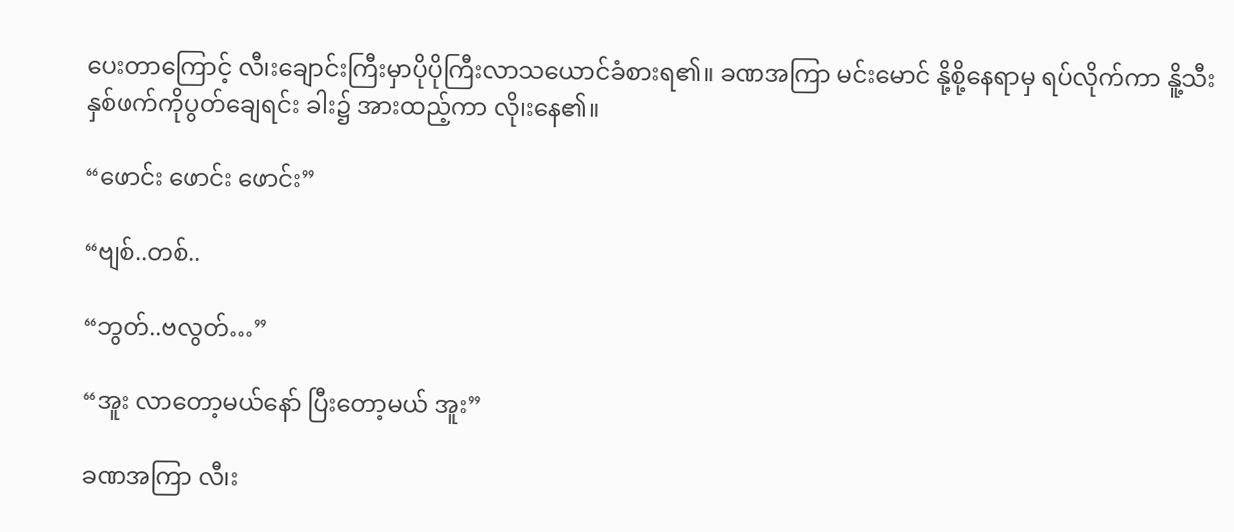ပေးတာကြောင့် လီ၊းချောင်းကြီးမှာပိုပိုကြီးလာသယောင်ခံစားရ၏။ ခဏအကြာ မင်းမောင် နို့စို့နေရာမှ ရပ်လိုက်ကာ နိူ့သီးနှစ်ဖက်ကိုပွတ်ချေရင်း ခါး၌ အားထည့်ကာ လို၊းနေ၏။

“ဖောင်း ဖောင်း ဖောင်း”

“ဗျစ်..တစ်..

“ဘွတ်..ဗလွတ်…”

“အူး လာတော့မယ်နော် ပြီးတော့မယ် အူး”

ခဏအကြာ လီ၊း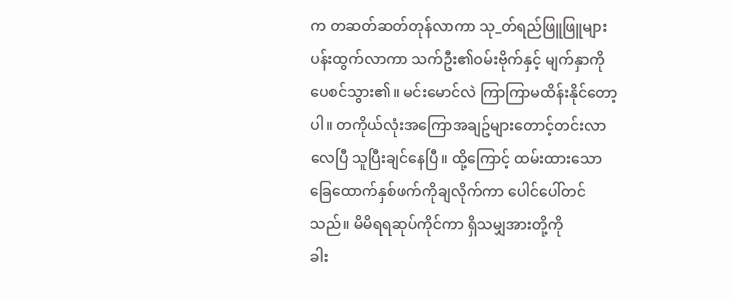က တဆတ်ဆတ်တုန်လာကာ သု_တ်ရည်ဖြူဖြူများပန်းထွက်လာကာ သက်ဦး၏ဝမ်းဗိုက်နှင့် မျက်နှာကိုပေစင်သွား၏။ မင်းမောင်လဲ ကြာကြာမထိန်းနိုင်တော့ပါ။ တကိုယ်လုံးအကြောအချဥ်များတောင့်တင်းလာလေပြီ သူပြီးချင်နေပြီ။ ထို့ကြောင့် ထမ်းထားသောခြေထောက်နှစ်ဖက်ကိုချလိုက်ကာ ပေါင်ပေါ်တင်သည်။ မိမိရရဆုပ်ကိုင်ကာ ရှိသမျှအားတို့ကို
ခါး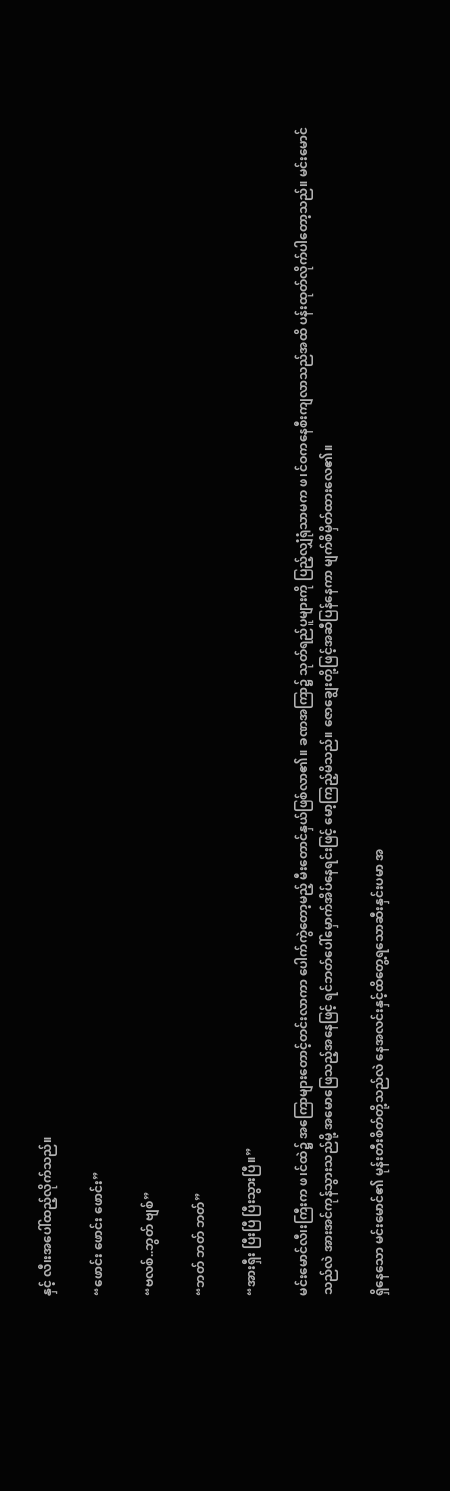နှင့် လီ၊းအပေါ်ထည့်လိုက်သည်။

“ဖောင်း ဖောင်း ဖောင်း”

“ဗလစ်..ဘွတ် ဗျစ်”

“ဘတ် ဘတ် ဘတ်”

“အားရှီး ပြီးပြီ ပြီးသွားပြီ။”

မင်းမောင်လီ၊းကြီးက ဖ၊င်ထဲ၌ အကြောများတောင့်တင်းလာကာ ပေါက်ကွဲတော့မည့် မီးတောင်နှယ်ဖြစ်လာ၏။ ခဏအကြာ၌ သုတ်ရည်ပူများကို ပြည့်လျှံရုံသာမက ဖ၊င်ဝကနေစီးကျလာသည်အထိ ပန်းထုတ်လိုက်ပါတော့သည်။ မင်းမောင်သည်လဲ အားအင်ကုန်သွားသည်မို့ အမောဖြေသည့်အနေဖြင့် ရင်ဘတ်ပေါ်မှောက်အိပ်နေရင်းဖြင့် မော့ကြည့်မိသည်။ ဇောချွေးတို့ဖြင့်အဆီပြန်နေကာ မျက်စိမှိတ်ထားလေ၏။

ရှိနေသော မင်းမောင်၏ မုန်းတီးစိတ်တို့သည်လဲ နေအလင်းနှင့်ထိတွေ့ရသောဆီးနှင်းပမာ အ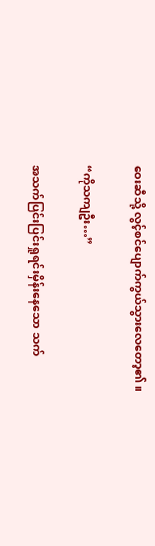ဝေးဆီသို့ လွင့်စင်ပျောက်ကွယ်သွားလေတော့၏။

“ကိုသကျဦး…”

အသက်ပြင်းပြင်းရှုရင်းမှိန်းနေသော သက်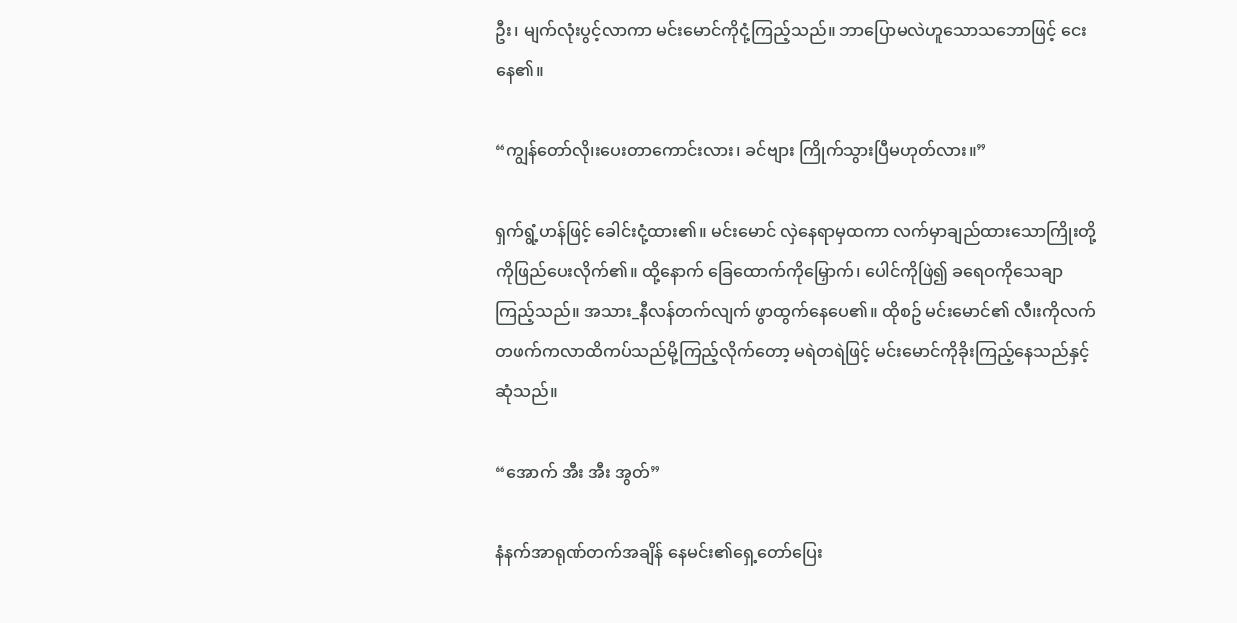ဦး၊ မျက်လုံးပွင့်လာကာ မင်းမောင်ကိုငုံ့ကြည့်သည်။ ဘာပြောမလဲဟူသောသဘောဖြင့် ငေးနေ၏။

“ကျွန်တော်လို၊းပေးတာကောင်းလား၊ ခင်ဗျား ကြိုက်သွားပြီမဟုတ်လား။”

ရှက်ရွံ့ဟန်ဖြင့် ခေါင်းငုံ့ထား၏။ မင်းမောင် လှဲနေရာမှထကာ လက်မှာချည်ထားသောကြိုးတို့ကိုဖြည်ပေးလိုက်၏။ ထို့နောက် ခြေထောက်ကိုမြှောက်၊ ပေါင်ကိုဖြဲ၍ ခရေဝကိုသေချာကြည့်သည်။ အသား_နီလန်တက်လျက် ဖွာထွက်နေပေ၏။ ထိုစဥ် မင်းမောင်၏ လီ၊းကိုလက်တဖက်ကလာထိကပ်သည်မို့ကြည့်လိုက်တော့ မရဲတရဲဖြင့် မင်းမောင်ကိုခိုးကြည့်နေသည်နှင့်ဆုံသည်။

“အောက် အီး အီး အွတ်”

နံနက်အာရုဏ်တက်အချိန် နေမင်း၏ရှေ့တော်ပြေး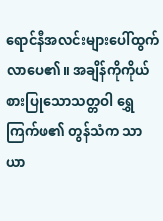ရောင်နီအလင်းများပေါ်ထွက်လာပေ၏။ အချိန်ကိုကိုယ်စားပြုသောသတ္တဝါ ရွှေကြက်ဖ၏ တွန်သံက သာယာ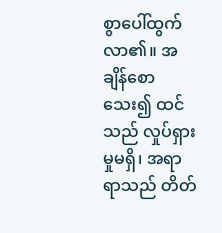စွာပေါ်ထွက်လာ၏။ အချိန်စောသေး၍ ထင်သည် လှုပ်ရှားမှုမရှိ၊ အရာရာသည် တိတ်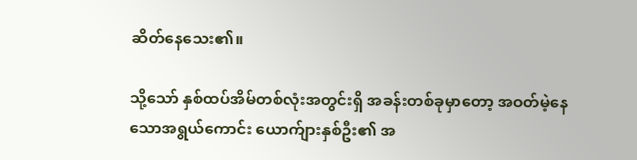ဆိတ်နေသေး၏။

သို့သော် နှစ်ထပ်အိမ်တစ်လုံးအတွင်းရှိ အခန်းတစ်ခုမှာတော့ အဝတ်မဲ့နေသောအရွယ်ကောင်း ယောက်ျားနှစ်ဦး၏ အ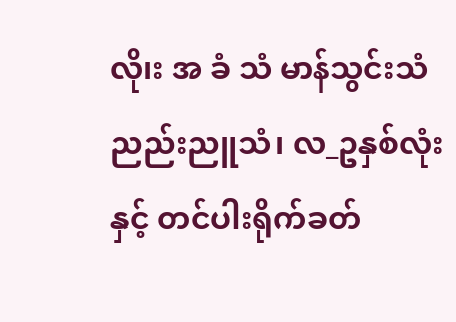လို၊း အ ခံ သံ မာန်သွင်းသံ ညည်းညူသံ၊ လ_ဥနှစ်လုံးနှင့် တင်ပါးရိုက်ခတ်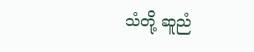သံတို့ ဆူညံ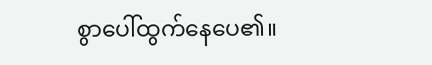စွာပေါ်ထွက်နေပေ၏။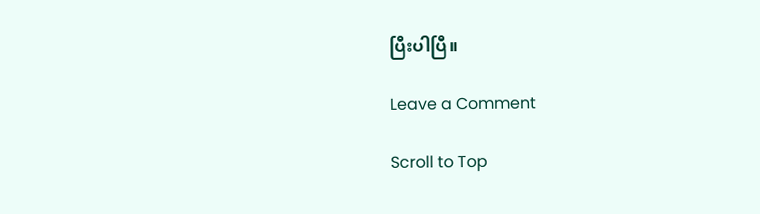ပြီးပါပြီ။

Leave a Comment

Scroll to Top